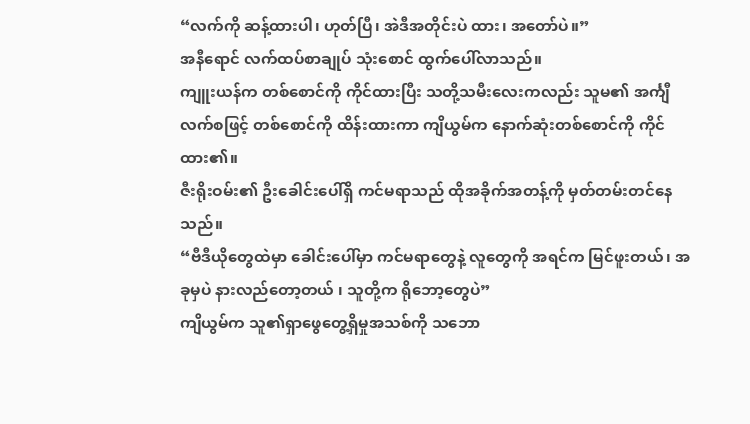“လက်ကို ဆန့်ထားပါ၊ ဟုတ်ပြီ၊ အဲဒီအတိုင်းပဲ ထား၊ အတော်ပဲ။”
အနီရောင် လက်ထပ်စာချုပ် သုံးစောင် ထွက်ပေါ်လာသည်။
ကျူးယန်က တစ်စောင်ကို ကိုင်ထားပြီး သတို့သမီးလေးကလည်း သူမ၏ အင်္ကျီလက်စဖြင့် တစ်စောင်ကို ထိန်းထားကာ ကျိယွမ်က နောက်ဆုံးတစ်စောင်ကို ကိုင်ထား၏။
ဇီးရိုးဝမ်း၏ ဦးခေါင်းပေါ်ရှိ ကင်မရာသည် ထိုအခိုက်အတန့်ကို မှတ်တမ်းတင်နေသည်။
“ဗီဒီယိုတွေထဲမှာ ခေါင်းပေါ်မှာ ကင်မရာတွေနဲ့ လူတွေကို အရင်က မြင်ဖူးတယ်၊ အခုမှပဲ နားလည်တော့တယ် ၊ သူတို့က ရိုဘော့တွေပဲ”
ကျိယွမ်က သူ၏ရှာဖွေတွေ့ရှိမှုအသစ်ကို သဘော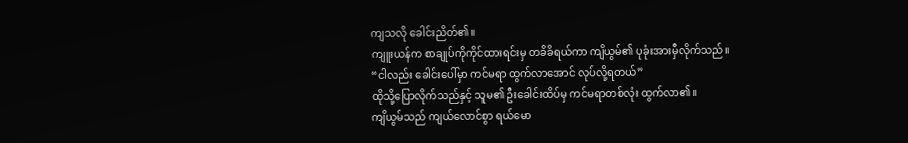ကျသလို ခေါင်းညိတ်၏။
ကျူးယန်က စာချုပ်ကိုကိုင်ထားရင်းမှ တခိခိရယ်ကာ ကျိယွမ်၏ ပုခုံးအားမှီလိုက်သည်။
“ငါလည်း ခေါင်းပေါ်မှာ ကင်မရာ ထွက်လာအောင် လုပ်လို့ရတယ်”
ထိုသို့ပြောလိုက်သည်နှင့် သူမ၏ ဦးခေါင်းထိပ်မှ ကင်မရာတစ်လုံး ထွက်လာ၏။
ကျိယွမ်သည် ကျယ်လောင်စွာ ရယ်မော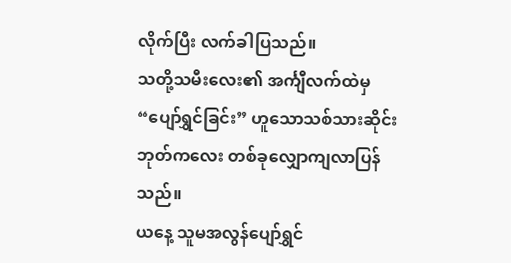လိုက်ပြီး လက်ခါပြသည်။
သတို့သမီးလေး၏ အင်္ကျီလက်ထဲမှ “ပျော်ရွှင်ခြင်း” ဟူသောသစ်သားဆိုင်းဘုတ်ကလေး တစ်ခုလျှောကျလာပြန်သည်။
ယနေ့ သူမအလွန်ပျော်ရွှင်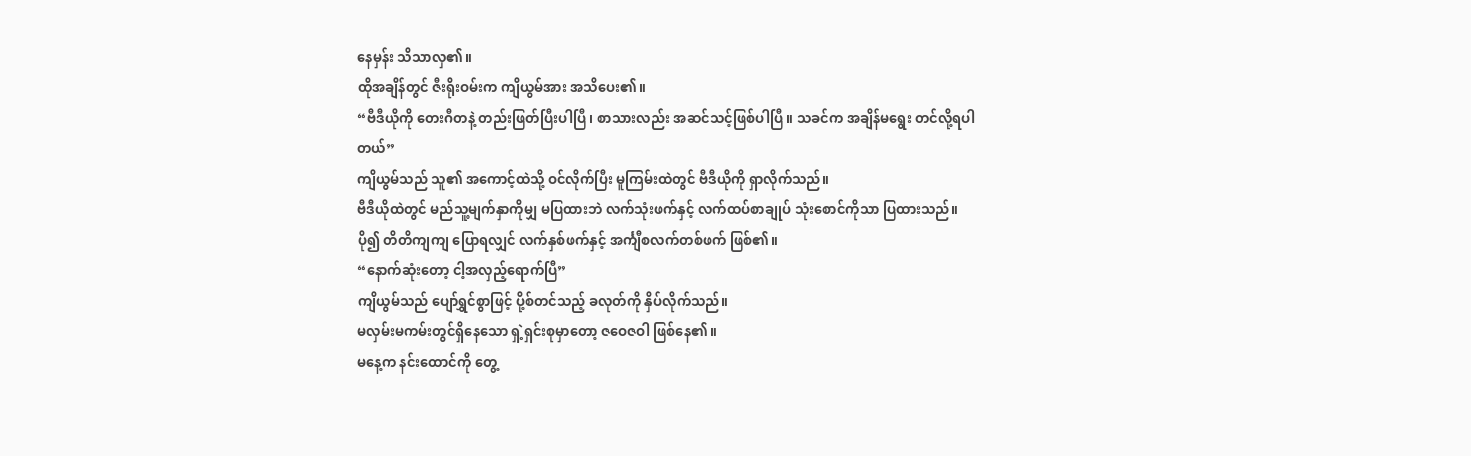နေမှန်း သိသာလှ၏။
ထိုအချိန်တွင် ဇီးရိုးဝမ်းက ကျိယွမ်အား အသိပေး၏။
“ဗီဒီယိုကို တေးဂီတနဲ့ တည်းဖြတ်ပြီးပါပြီ၊ စာသားလည်း အဆင်သင့်ဖြစ်ပါပြီ။ သခင်က အချိန်မရွေး တင်လို့ရပါတယ်”
ကျိယွမ်သည် သူ၏ အကောင့်ထဲသို့ ဝင်လိုက်ပြီး မူကြမ်းထဲတွင် ဗီဒီယိုကို ရှာလိုက်သည်။
ဗီဒီယိုထဲတွင် မည်သူ့မျက်နှာကိုမျှ မပြထားဘဲ လက်သုံးဖက်နှင့် လက်ထပ်စာချုပ် သုံးစောင်ကိုသာ ပြထားသည်။
ပို၍ တိတိကျကျ ပြောရလျှင် လက်နှစ်ဖက်နှင့် အင်္ကျီစလက်တစ်ဖက် ဖြစ်၏။
“နောက်ဆုံးတော့ ငါ့အလှည့်ရောက်ပြီ”
ကျိယွမ်သည် ပျော်ရွှင်စွာဖြင့် ပို့စ်တင်သည့် ခလုတ်ကို နှိပ်လိုက်သည်။
မလှမ်းမကမ်းတွင်ရှိနေသော ရှဲ့ရှင်းစုမှာတော့ ဇဝေဇဝါ ဖြစ်နေ၏။
မနေ့က နင်းထောင်ကို တွေ့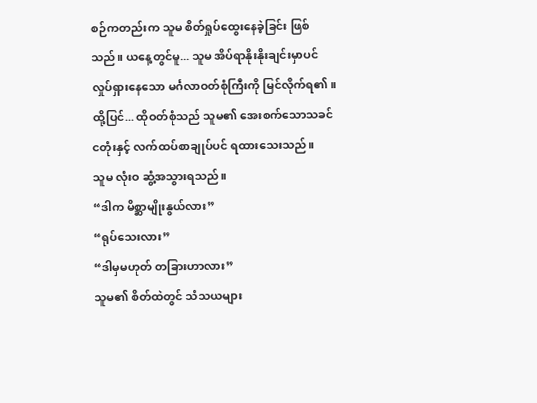စဉ်ကတည်းက သူမ စိတ်ရှုပ်ထွေးနေခဲ့ခြင်း ဖြစ်သည်။ ယနေ့တွင်မူ... သူမ အိပ်ရာနိုးနိုးချင်းမှာပင် လှုပ်ရှားနေသော မင်္ဂလာဝတ်စုံကြီးကို မြင်လိုက်ရ၏။
ထို့ပြင်... ထိုဝတ်စုံသည် သူမ၏ အေးစက်သောသခင်ငတုံးနှင့် လက်ထပ်စာချုပ်ပင် ရထားသေးသည်။
သူမ လုံးဝ ဆွံ့အသွားရသည်။
“ဒါက မိစ္ဆာမျိုးနွယ်လား”
“ရုပ်သေးလား”
“ဒါမှမဟုတ် တခြားဟာလား”
သူမ၏ စိတ်ထဲတွင် သံသယများ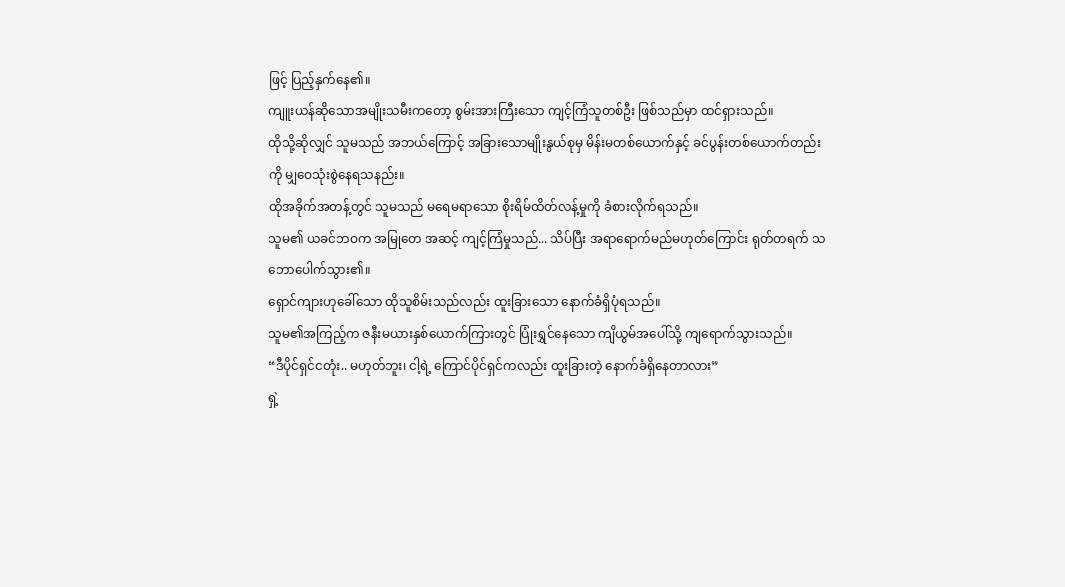ဖြင့် ပြည့်နှက်နေ၏။
ကျူးယန်ဆိုသောအမျိုးသမီးကတော့ စွမ်းအားကြီးသော ကျင့်ကြံသူတစ်ဦး ဖြစ်သည်မှာ ထင်ရှားသည်။
ထိုသို့ဆိုလျှင် သူမသည် အဘယ်ကြောင့် အခြားသောမျိုးနွယ်စုမှ မိန်းမတစ်ယောက်နှင့် ခင်ပွန်းတစ်ယောက်တည်းကို မျှဝေသုံးစွဲနေရသနည်း။
ထိုအခိုက်အတန့်တွင် သူမသည် မရေမရာသော စိုးရိမ်ထိတ်လန့်မှုကို ခံစားလိုက်ရသည်။
သူမ၏ ယခင်ဘဝက အမြုတေ အဆင့် ကျင့်ကြံမှုသည်... သိပ်ပြီး အရာရောက်မည်မဟုတ်ကြောင်း ရုတ်တရက် သဘောပေါက်သွား၏။
ရှောင်ကျားဟုခေါ်သော ထိုသူစိမ်းသည်လည်း ထူးခြားသော နောက်ခံရှိပုံရသည်။
သူမ၏အကြည့်က ဇနီးမယားနှစ်ယောက်ကြားတွင် ပြုံးရွှင်နေသော ကျိယွမ်အပေါ်သို့ ကျရောက်သွားသည်။
“ဒီပိုင်ရှင်ငတုံး.. မဟုတ်ဘူး၊ ငါ့ရဲ့ ကြောင်ပိုင်ရှင်ကလည်း ထူးခြားတဲ့ နောက်ခံရှိနေတာလား”
ရှဲ့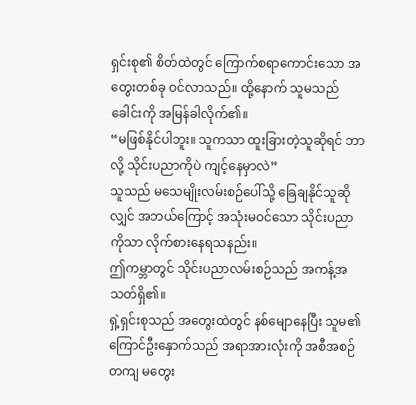ရှင်းစု၏ စိတ်ထဲတွင် ကြောက်စရာကောင်းသော အတွေးတစ်ခု ဝင်လာသည်။ ထို့နောက် သူမသည် ခေါင်းကို အမြန်ခါလိုက်၏။
“မဖြစ်နိုင်ပါဘူး။ သူကသာ ထူးခြားတဲ့သူဆိုရင် ဘာလို့ သိုင်းပညာကိုပဲ ကျင့်နေမှာလဲ”
သူသည် မသေမျိုးလမ်းစဉ်ပေါ်သို့ ခြေချနိုင်သူဆိုလျှင် အဘယ်ကြောင့် အသုံးမဝင်သော သိုင်းပညာကိုသာ လိုက်စားနေရသနည်း။
ဤကမ္ဘာတွင် သိုင်းပညာလမ်းစဉ်သည် အကန့်အသတ်ရှိ၏။
ရှဲ့ရှင်းစုသည် အတွေးထဲတွင် နစ်မျောနေပြီး သူမ၏ ကြောင်ဦးနှောက်သည် အရာအားလုံးကို အစီအစဉ်တကျ မတွေး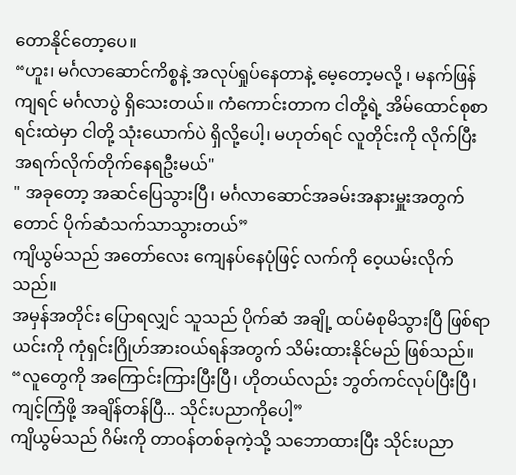တောနိုင်တော့ပေ။
“ဟူး၊ မင်္ဂလာဆောင်ကိစ္စနဲ့ အလုပ်ရှုပ်နေတာနဲ့ မေ့တော့မလို့ ၊ မနက်ဖြန်ကျရင် မင်္ဂလာပွဲ ရှိသေးတယ်။ ကံကောင်းတာက ငါတို့ရဲ့ အိမ်ထောင်စုစာရင်းထဲမှာ ငါတို့ သုံးယောက်ပဲ ရှိလို့ပေါ့၊ မဟုတ်ရင် လူတိုင်းကို လိုက်ပြီး အရက်လိုက်တိုက်နေရဦးမယ်"
" အခုတော့ အဆင်ပြေသွားပြီ၊ မင်္ဂလာဆောင်အခမ်းအနားမှူးအတွက်တောင် ပိုက်ဆံသက်သာသွားတယ်”
ကျိယွမ်သည် အတော်လေး ကျေနပ်နေပုံဖြင့် လက်ကို ဝေ့ယမ်းလိုက်သည်။
အမှန်အတိုင်း ပြောရလျှင် သူသည် ပိုက်ဆံ အချို့ ထပ်မံစုမိသွားပြီ ဖြစ်ရာ ယင်းကို ကုံရှင်းဂြိုဟ်အားဝယ်ရန်အတွက် သိမ်းထားနိုင်မည် ဖြစ်သည်။
“လူတွေကို အကြောင်းကြားပြီးပြီ၊ ဟိုတယ်လည်း ဘွတ်ကင်လုပ်ပြီးပြီ၊ ကျင့်ကြံဖို့ အချိန်တန်ပြီ... သိုင်းပညာကိုပေါ့”
ကျိယွမ်သည် ဂိမ်းကို တာဝန်တစ်ခုကဲ့သို့ သဘောထားပြီး သိုင်းပညာ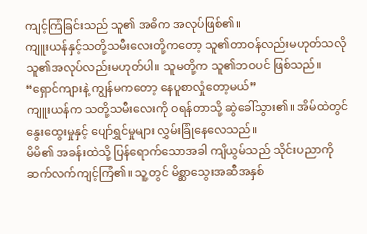ကျင့်ကြံခြင်းသည် သူ၏ အဓိက အလုပ်ဖြစ်၏။
ကျူးယန်နှင့်သတို့သမီးလေးတို့ကတော့ သူ၏တာဝန်လည်းမဟုတ်သလို သူ၏အလုပ်လည်းမဟုတ်ပါ။ သူမတို့က သူ၏ဘဝပင် ဖြစ်သည်။
“ရှောင်ကျားနဲ့ ကျွန်မကတော့ နေပူစာလှုံတော့မယ်”
ကျူးယန်က သတို့သမီးလေးကို ဝရန်တာသို့ ဆွဲခေါ်သွား၏။ အိမ်ထဲတွင် နွေးထွေးမှုနှင့် ပျော်ရွှင်မှုများ လွှမ်းခြုံနေလေသည်။
မိမိ၏ အခန်းထဲသို့ ပြန်ရောက်သောအခါ ကျိယွမ်သည် သိုင်းပညာကို ဆက်လက်ကျင့်ကြံ၏။ သူ့တွင် မိစ္ဆာသွေးအဆီအနှစ်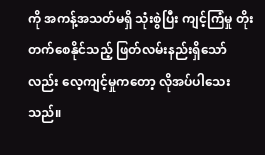ကို အကန့်အသတ်မရှိ သုံးစွဲပြီး ကျင့်ကြံမှု တိုးတက်စေနိုင်သည့် ဖြတ်လမ်းနည်းရှိသော်လည်း လေ့ကျင့်မှုကတော့ လိုအပ်ပါသေးသည်။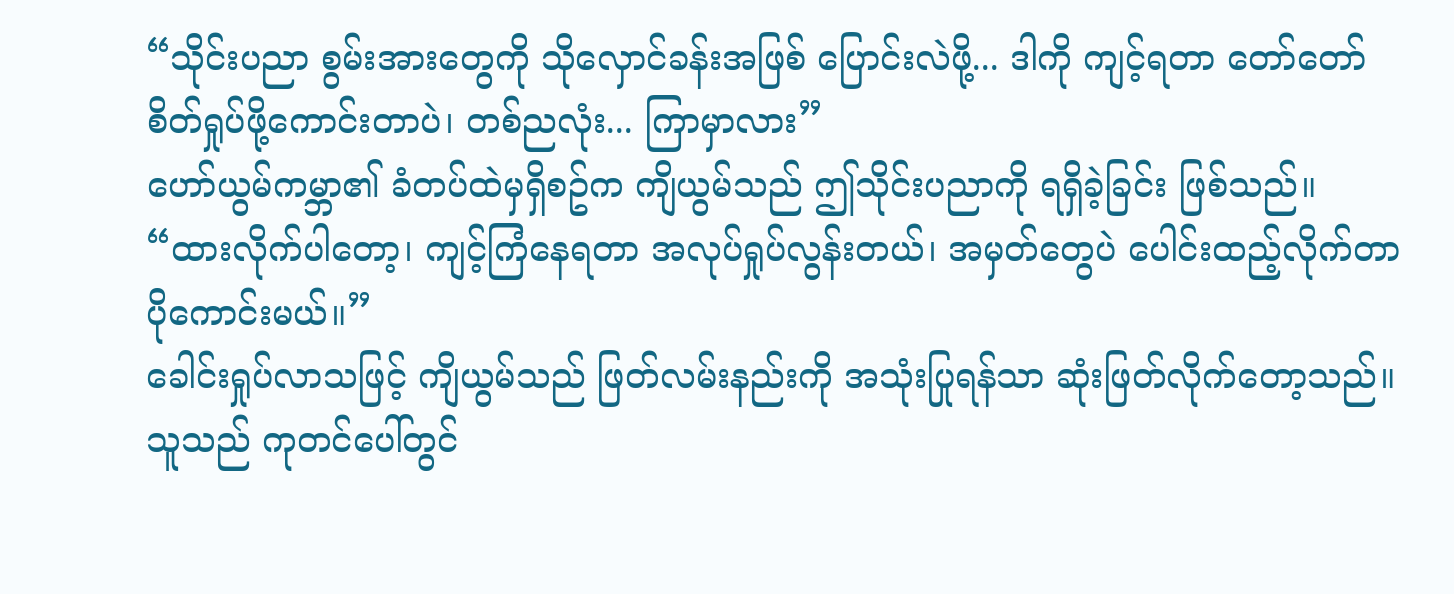“သိုင်းပညာ စွမ်းအားတွေကို သိုလှောင်ခန်းအဖြစ် ပြောင်းလဲဖို့... ဒါကို ကျင့်ရတာ တော်တော် စိတ်ရှုပ်ဖို့ကောင်းတာပဲ၊ တစ်ညလုံး... ကြာမှာလား”
ဟော်ယွမ်ကမ္ဘာ၏ ခံတပ်ထဲမှရှိစဥ်က ကျိယွမ်သည် ဤသိုင်းပညာကို ရရှိခဲ့ခြင်း ဖြစ်သည်။
“ထားလိုက်ပါတော့၊ ကျင့်ကြံနေရတာ အလုပ်ရှုပ်လွန်းတယ်၊ အမှတ်တွေပဲ ပေါင်းထည့်လိုက်တာ ပိုကောင်းမယ်။”
ခေါင်းရှုပ်လာသဖြင့် ကျိယွမ်သည် ဖြတ်လမ်းနည်းကို အသုံးပြုရန်သာ ဆုံးဖြတ်လိုက်တော့သည်။
သူသည် ကုတင်ပေါ်တွင်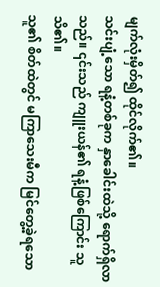မျက်လုံးမှိတ်၍ ထိုင်လိုက်၏။
သင်းပျံ့သော ရနံ့တစ်ခုက နှာခေါင်းထဲသို့ ရောက်ရှိလာသည်။ ၎င်းသည် ကျူးယန်၏ ရနံ့ဖြစ်ကြောင်း သူ သိ၏။
သူ၏ စိတ်ထဲတွင် မကြာသေးမီက မြင်တွေ့ခဲ့ရသော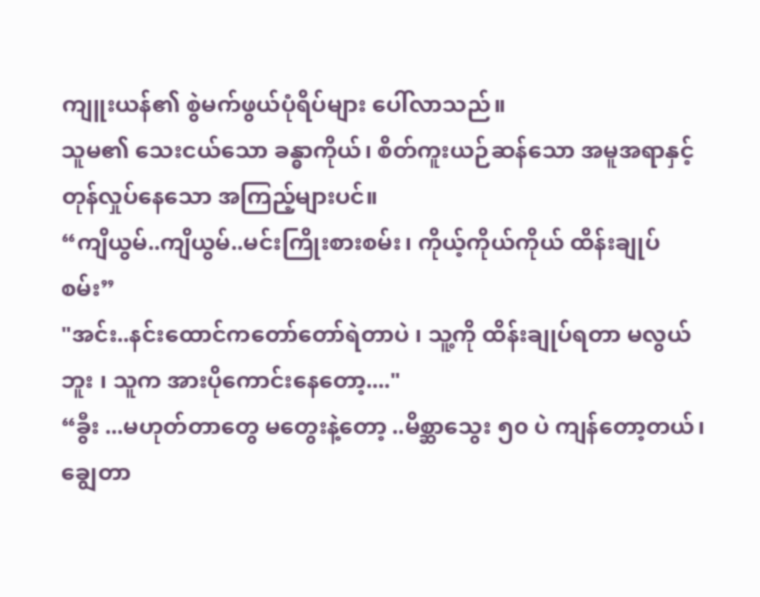ကျူးယန်၏ စွဲမက်ဖွယ်ပုံရိပ်များ ပေါ်လာသည်။
သူမ၏ သေးငယ်သော ခန္ဓာကိုယ်၊ စိတ်ကူးယဉ်ဆန်သော အမူအရာနှင့် တုန်လှုပ်နေသော အကြည့်များပင်။
“ကျိယွမ်..ကျိယွမ်..မင်းကြိုးစားစမ်း၊ ကိုယ့်ကိုယ်ကိုယ် ထိန်းချုပ်စမ်း”
"အင်း..နင်းထောင်ကတော်တော်ရဲတာပဲ ၊ သူ့ကို ထိန်းချုပ်ရတာ မလွယ်ဘူး ၊ သူက အားပိုကောင်းနေတော့...."
“ခွီး ...မဟုတ်တာတွေ မတွေးနဲ့တော့ ..မိစ္ဆာသွေး ၅၀ ပဲ ကျန်တော့တယ်၊ ချွေတာ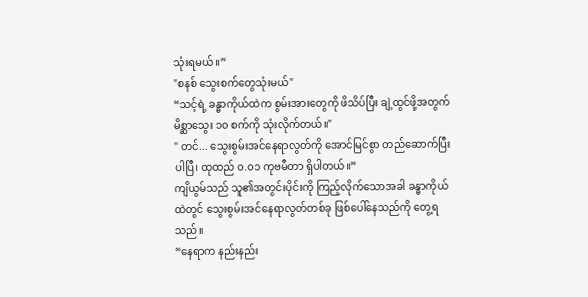သုံးရမယ်။”
"စနစ် သွေးစက်တွေသုံးမယ်"
“သင့်ရဲ့ ခန္ဓာကိုယ်ထဲက စွမ်းအားတွေကို ဖိသိပ်ပြီး ချဲ့ထွင်ဖို့အတွက် မိစ္ဆာသွေး ၁၀ စက်ကို သုံးလိုက်တယ်။"
" တင်... သွေးစွမ်းအင်နေရာလွတ်ကို အောင်မြင်စွာ တည်ဆောက်ပြီးပါပြီ၊ ထုထည် ၀.၀၁ ကုဗမီတာ ရှိပါတယ်။”
ကျိယွမ်သည် သူ၏အတွင်းပိုင်းကို ကြည့်လိုက်သောအခါ ခန္ဓာကိုယ်ထဲတွင် သွေးစွမ်းအင်နေရာလွတ်တစ်ခု ဖြစ်ပေါ်နေသည်ကို တွေ့ရသည်။
“နေရာက နည်းနည်း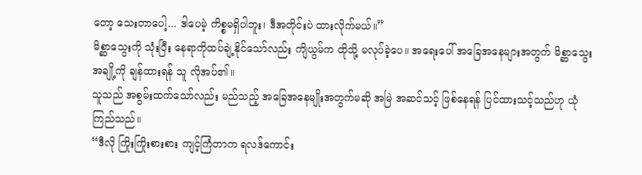တော့ သေးတာပေါ့... ဒါပေမဲ့ ကိစ္စမရှိပါဘူး၊ ဒီအတိုင်းပဲ ထားလိုက်မယ်။”
မိစ္ဆာသွေးကို သုံးပြီး နေရာကိုထပ်ချဲ့နိုင်သော်လည်း ကျိယွမ်က ထိုသို့ မလုပ်ခဲ့ပေ။ အရေးပေါ် အခြေအနေများအတွက် မိစ္ဆာသွေးအချို့ကို ချန်ထားရန် သူ လိုအပ်၏။
သူသည် အစွမ်းထက်သော်လည်း မည်သည့် အခြေအနေမျိုးအတွက်မဆို အမြဲ အဆင်သင့် ဖြစ်နေရန် ပြင်ထားသင့်သည်ဟု ယုံကြည်သည်။
“ဒီလို ကြိုးကြိုးစားစား ကျင့်ကြံတာက ရလဒ်ကောင်း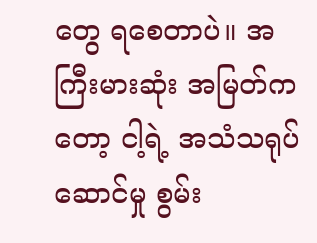တွေ ရစေတာပဲ။ အကြီးမားဆုံး အမြတ်ကတော့ ငါ့ရဲ့ အသံသရုပ်ဆောင်မှု စွမ်း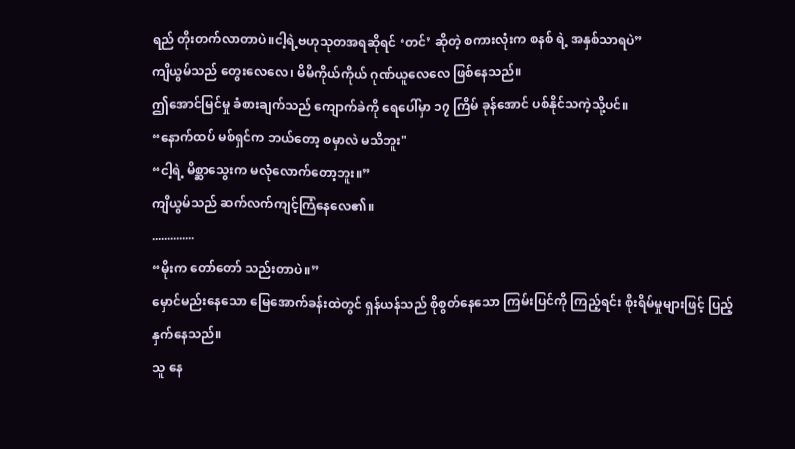ရည် တိုးတက်လာတာပဲ။ငါ့ရဲ့ဗဟုသုတအရဆိုရင် ‘တင်’ ဆိုတဲ့ စကားလုံးက စနစ် ရဲ့ အနှစ်သာရပဲ”
ကျိယွမ်သည် တွေးလေလေ၊ မိမိကိုယ်ကိုယ် ဂုဏ်ယူလေလေ ဖြစ်နေသည်။
ဤအောင်မြင်မှု ခံစားချက်သည် ကျောက်ခဲကို ရေပေါ်မှာ ၁၇ ကြိမ် ခုန်အောင် ပစ်နိုင်သကဲ့သို့ပင်။
“နောက်ထပ် မစ်ရှင်က ဘယ်တော့ စမှာလဲ မသိဘူး"
“ငါ့ရဲ့ မိစ္ဆာသွေးက မလုံလောက်တော့ဘူး။”
ကျိယွမ်သည် ဆက်လက်ကျင့်ကြံနေလေ၏။
..............
“မိုးက တော်တော် သည်းတာပဲ။”
မှောင်မည်းနေသော မြေအောက်ခန်းထဲတွင် ရှန်ယန်သည် စိုစွတ်နေသော ကြမ်းပြင်ကို ကြည့်ရင်း စိုးရိမ်မှုများဖြင့် ပြည့်နှက်နေသည်။
သူ နေ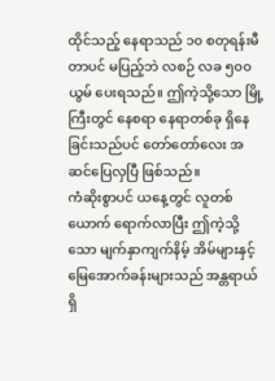ထိုင်သည့် နေရာသည် ၁၀ စတုရန်းမီတာပင် မပြည့်ဘဲ လစဉ် လခ ၅၀၀ ယွမ် ပေးရသည်။ ဤကဲ့သို့သော မြို့ကြီးတွင် နေစရာ နေရာတစ်ခု ရှိနေခြင်းသည်ပင် တော်တော်လေး အဆင်ပြေလှပြီ ဖြစ်သည်။
ကံဆိုးစွာပင် ယနေ့တွင် လူတစ်ယောက် ရောက်လာပြီး ဤကဲ့သို့သော မျက်နှာကျက်နိမ့် အိမ်များနှင့် မြေအောက်ခန်းများသည် အန္တရာယ်ရှိ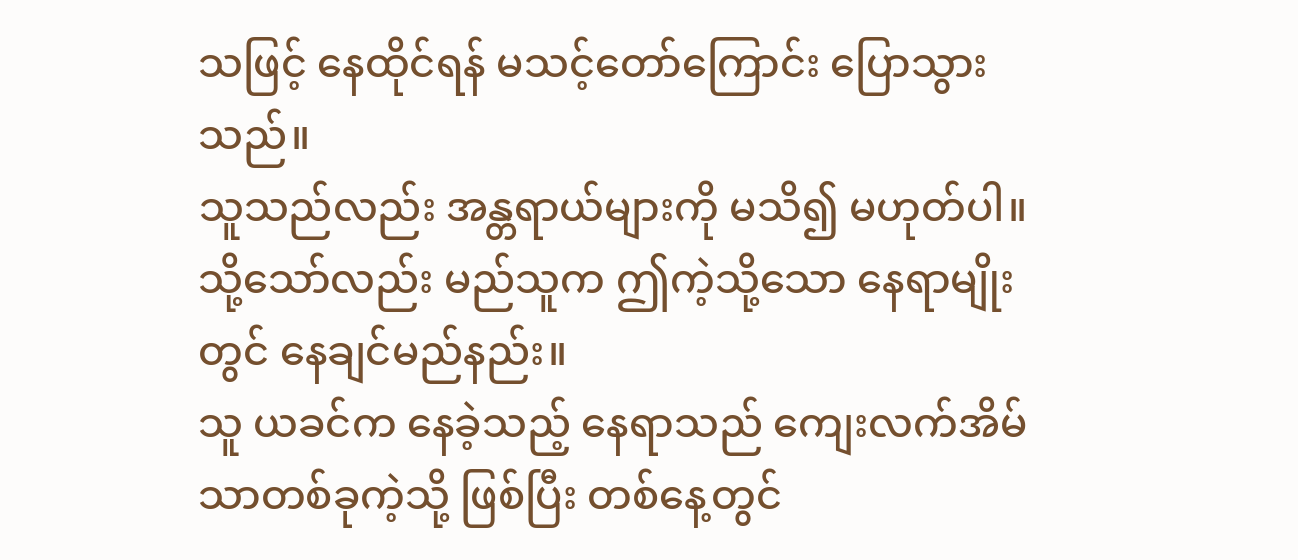သဖြင့် နေထိုင်ရန် မသင့်တော်ကြောင်း ပြောသွားသည်။
သူသည်လည်း အန္တရာယ်များကို မသိ၍ မဟုတ်ပါ။သို့သော်လည်း မည်သူက ဤကဲ့သို့သော နေရာမျိုးတွင် နေချင်မည်နည်း။
သူ ယခင်က နေခဲ့သည့် နေရာသည် ကျေးလက်အိမ်သာတစ်ခုကဲ့သို့ ဖြစ်ပြီး တစ်နေ့တွင်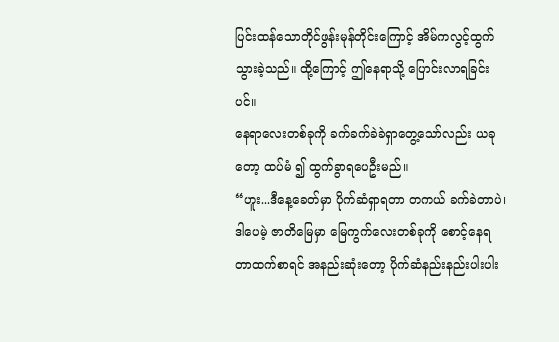ပြင်းထန်သောတိုင်ဖွန်းမုန်တိုင်းကြောင့် အိမ်ကလွင့်ထွက်သွားခဲ့သည်။ ထို့ကြောင့် ဤနေရာသို့ ပြောင်းလာရခြင်းပင်။
နေရာလေးတစ်ခုကို ခက်ခက်ခဲခဲရှာတွေ့သော်လည်း ယခုတော့ ထပ်မံ ၍ ထွက်ခွာရပေဦးမည်။
“ဟူး...ဒီနေ့ခေတ်မှာ ပိုက်ဆံရှာရတာ တကယ် ခက်ခဲတာပဲ၊ ဒါပေမဲ့ ဇာတိမြေမှာ မြေကွက်လေးတစ်ခုကို စောင့်နေရတာထက်စာရင် အနည်းဆုံးတော့ ပိုက်ဆံနည်းနည်းပါးပါး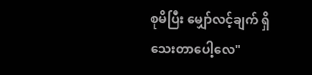စုမိပြီး မျှော်လင့်ချက် ရှိသေးတာပေါ့လေ"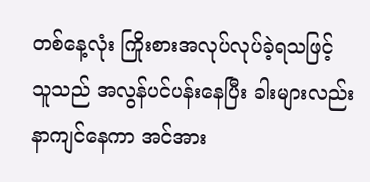တစ်နေ့လုံး ကြိုးစားအလုပ်လုပ်ခဲ့ရသဖြင့် သူသည် အလွန်ပင်ပန်းနေပြီး ခါးများလည်း နာကျင်နေကာ အင်အား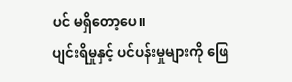ပင် မရှိတော့ပေ။
ပျင်းရိမှုနှင့် ပင်ပန်းမှုများကို ဖြေ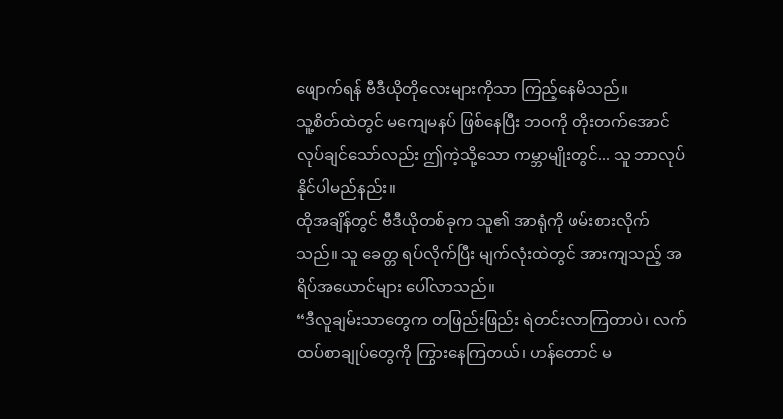ဖျောက်ရန် ဗီဒီယိုတိုလေးများကိုသာ ကြည့်နေမိသည်။
သူ့စိတ်ထဲတွင် မကျေမနပ် ဖြစ်နေပြီး ဘဝကို တိုးတက်အောင် လုပ်ချင်သော်လည်း ဤကဲ့သို့သော ကမ္ဘာမျိုးတွင်... သူ ဘာလုပ်နိုင်ပါမည်နည်း။
ထိုအချိန်တွင် ဗီဒီယိုတစ်ခုက သူ၏ အာရုံကို ဖမ်းစားလိုက်သည်။ သူ ခေတ္တ ရပ်လိုက်ပြီး မျက်လုံးထဲတွင် အားကျသည့် အရိပ်အယောင်များ ပေါ်လာသည်။
“ဒီလူချမ်းသာတွေက တဖြည်းဖြည်း ရဲတင်းလာကြတာပဲ၊ လက်ထပ်စာချုပ်တွေကို ကြွားနေကြတယ်၊ ဟန်တောင် မ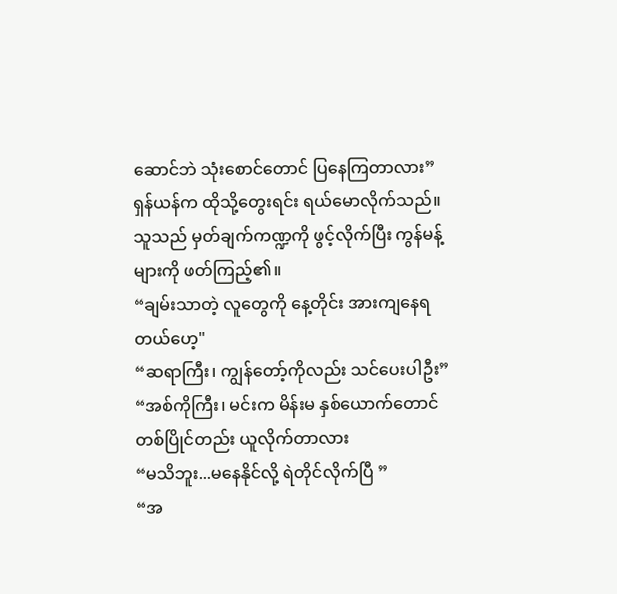ဆောင်ဘဲ သုံးစောင်တောင် ပြနေကြတာလား”
ရှန်ယန်က ထိုသို့တွေးရင်း ရယ်မောလိုက်သည်။
သူသည် မှတ်ချက်ကဏ္ဍကို ဖွင့်လိုက်ပြီး ကွန်မန့်များကို ဖတ်ကြည့်၏။
“ချမ်းသာတဲ့ လူတွေကို နေ့တိုင်း အားကျနေရတယ်ဟေ့"
“ဆရာကြီး၊ ကျွန်တော့်ကိုလည်း သင်ပေးပါဦး”
“အစ်ကိုကြီး၊ မင်းက မိန်းမ နှစ်ယောက်တောင် တစ်ပြိုင်တည်း ယူလိုက်တာလား
“မသိဘူး...မနေနိုင်လို့ ရဲတိုင်လိုက်ပြီ ”
“အ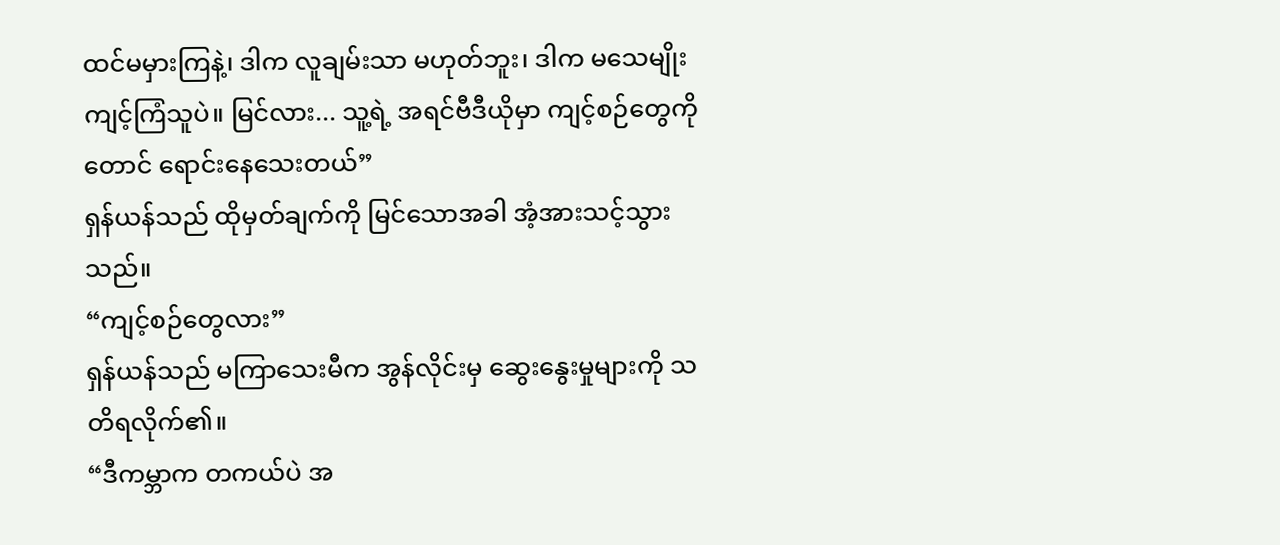ထင်မမှားကြနဲ့၊ ဒါက လူချမ်းသာ မဟုတ်ဘူး၊ ဒါက မသေမျိုးကျင့်ကြံသူပဲ။ မြင်လား... သူ့ရဲ့ အရင်ဗီဒီယိုမှာ ကျင့်စဉ်တွေကိုတောင် ရောင်းနေသေးတယ်”
ရှန်ယန်သည် ထိုမှတ်ချက်ကို မြင်သောအခါ အံ့အားသင့်သွားသည်။
“ကျင့်စဉ်တွေလား”
ရှန်ယန်သည် မကြာသေးမီက အွန်လိုင်းမှ ဆွေးနွေးမှုများကို သတိရလိုက်၏။
“ဒီကမ္ဘာက တကယ်ပဲ အ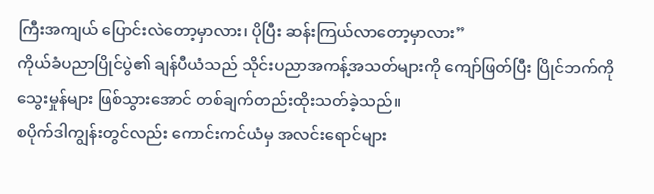ကြီးအကျယ် ပြောင်းလဲတော့မှာလား၊ ပိုပြီး ဆန်းကြယ်လာတော့မှာလား”
ကိုယ်ခံပညာပြိုင်ပွဲ၏ ချန်ပီယံသည် သိုင်းပညာအကန့်အသတ်များကို ကျော်ဖြတ်ပြီး ပြိုင်ဘက်ကို သွေးမှုန်များ ဖြစ်သွားအောင် တစ်ချက်တည်းထိုးသတ်ခဲ့သည်။
စပိုက်ဒါကျွန်းတွင်လည်း ကောင်းကင်ယံမှ အလင်းရောင်များ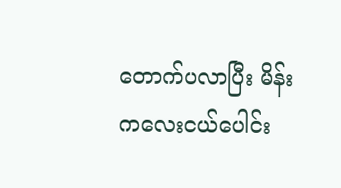တောက်ပလာပြီး မိန်းကလေးငယ်ပေါင်း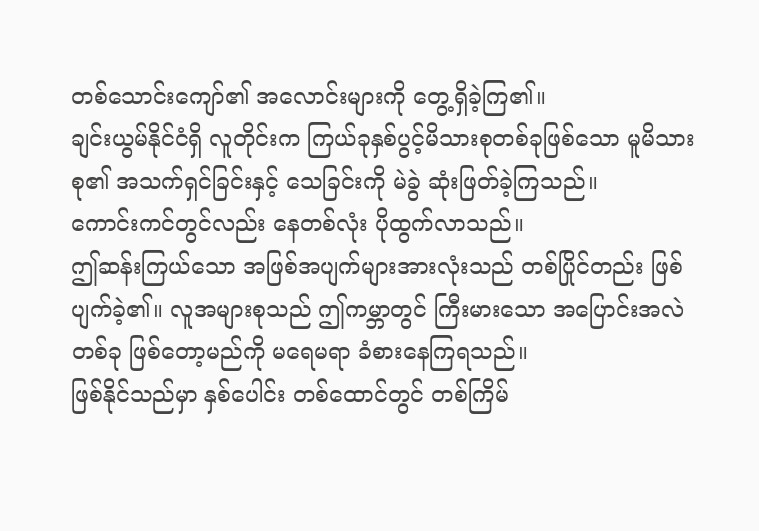တစ်သောင်းကျော်၏ အလောင်းများကို တွေ့ရှိခဲ့ကြ၏။
ချင်းယွမ်နိုင်ငံရှိ လူတိုင်းက ကြယ်ခုနှစ်ပွင့်မိသားစုတစ်ခုဖြစ်သော မူမိသားစု၏ အသက်ရှင်ခြင်းနှင့် သေခြင်းကို မဲခွဲ ဆုံးဖြတ်ခဲ့ကြသည်။
ကောင်းကင်တွင်လည်း နေတစ်လုံး ပိုထွက်လာသည်။
ဤဆန်းကြယ်သော အဖြစ်အပျက်များအားလုံးသည် တစ်ပြိုင်တည်း ဖြစ်ပျက်ခဲ့၏။ လူအများစုသည် ဤကမ္ဘာတွင် ကြီးမားသော အပြောင်းအလဲတစ်ခု ဖြစ်တော့မည်ကို မရေမရာ ခံစားနေကြရသည်။
ဖြစ်နိုင်သည်မှာ နှစ်ပေါင်း တစ်ထောင်တွင် တစ်ကြိမ်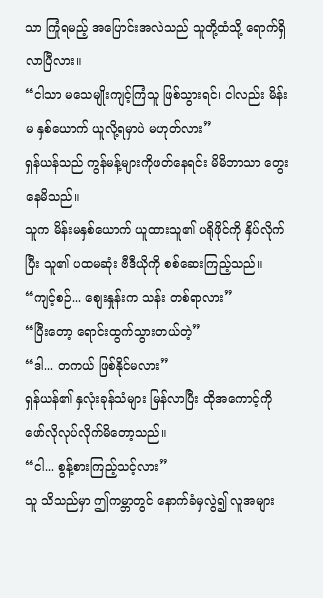သာ ကြုံရမည့် အပြောင်းအလဲသည် သူတို့ထံသို့ ရောက်ရှိလာပြီလား။
“ငါသာ မသေမျိုးကျင့်ကြံသူ ဖြစ်သွားရင်၊ ငါလည်း မိန်းမ နှစ်ယောက် ယူလို့ရမှာပဲ မဟုတ်လား”
ရှန်ယန်သည် ကွန်မန့်များကိုဖတ်နေရင်း မိမိဘာသာ တွေးနေမိသည်။
သူက မိန်းမနှစ်ယောက် ယူထားသူ၏ ပရိုဖိုင်ကို နှိပ်လိုက်ပြီး သူ၏ ပထမဆုံး ဗီဒီယိုကို စစ်ဆေးကြည့်သည်။
“ကျင့်စဉ်... စျေးနှုန်းက သန်း တစ်ရာလား”
“ပြီးတော့ ရောင်းထွက်သွားတယ်တဲ့”
“ဒါ... တကယ် ဖြစ်နိုင်မလား”
ရှန်ယန်၏ နှလုံးခုန်သံများ မြန်လာပြီး ထိုအကောင့်ကို ဖော်လိုလုပ်လိုက်မိတော့သည်။
“ငါ... စွန့်စားကြည့်သင့်လား”
သူ သိသည်မှာ ဤကမ္ဘာတွင် နောက်ခံမှလွဲ၍ လူအများ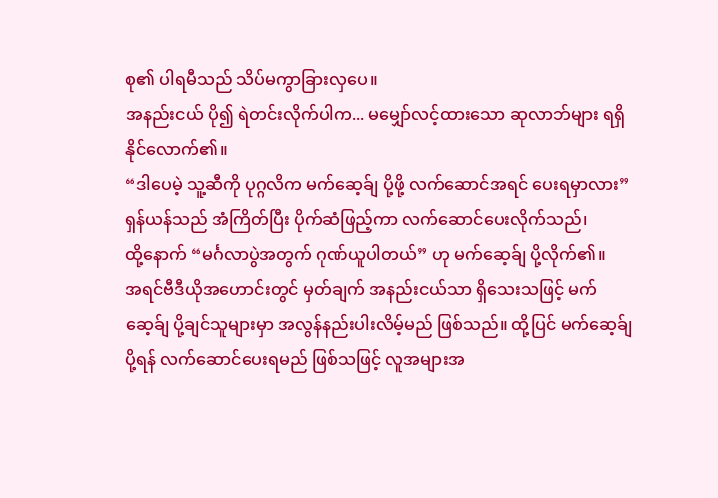စု၏ ပါရမီသည် သိပ်မကွာခြားလှပေ။
အနည်းငယ် ပို၍ ရဲတင်းလိုက်ပါက... မမျှော်လင့်ထားသော ဆုလာဘ်များ ရရှိနိုင်လောက်၏။
“ဒါပေမဲ့ သူ့ဆီကို ပုဂ္ဂလိက မက်ဆေ့ခ်ျ ပို့ဖို့ လက်ဆောင်အရင် ပေးရမှာလား”
ရှန်ယန်သည် အံကြိတ်ပြီး ပိုက်ဆံဖြည့်ကာ လက်ဆောင်ပေးလိုက်သည်၊
ထို့နောက် “မင်္ဂလာပွဲအတွက် ဂုဏ်ယူပါတယ်” ဟု မက်ဆေ့ခ်ျ ပို့လိုက်၏။
အရင်ဗီဒီယိုအဟောင်းတွင် မှတ်ချက် အနည်းငယ်သာ ရှိသေးသဖြင့် မက်ဆေ့ခ်ျ ပို့ချင်သူများမှာ အလွန်နည်းပါးလိမ့်မည် ဖြစ်သည်။ ထို့ပြင် မက်ဆေ့ခ်ျပို့ရန် လက်ဆောင်ပေးရမည် ဖြစ်သဖြင့် လူအများအ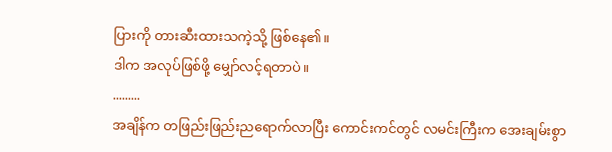ပြားကို တားဆီးထားသကဲ့သို့ ဖြစ်နေ၏။
ဒါက အလုပ်ဖြစ်ဖို့ မျှော်လင့်ရတာပဲ။
.........
အချိန်က တဖြည်းဖြည်းညရောက်လာပြီး ကောင်းကင်တွင် လမင်းကြီးက အေးချမ်းစွာ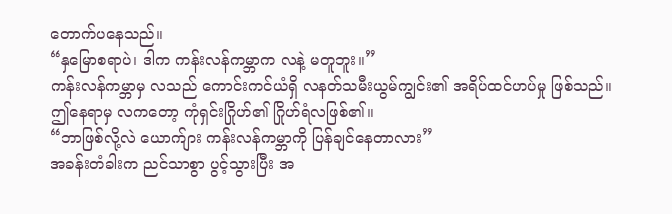တောက်ပနေသည်။
“နှမြောစရာပဲ၊ ဒါက ကန်းလန်ကမ္ဘာက လနဲ့ မတူဘူး။”
ကန်းလန်ကမ္ဘာမှ လသည် ကောင်းကင်ယံရှိ လနတ်သမီးယွမ်ကျွင်း၏ အရိပ်ထင်ဟပ်မှု ဖြစ်သည်။
ဤနေရာမှ လကတော့ ကုံရှင်းဂြိုဟ်၏ ဂြိုဟ်ရံလဖြစ်၏။
“ဘာဖြစ်လို့လဲ ယောက်ျား ကန်းလန်ကမ္ဘာကို ပြန်ချင်နေတာလား”
အခန်းတံခါးက ညင်သာစွာ ပွင့်သွားပြီး အ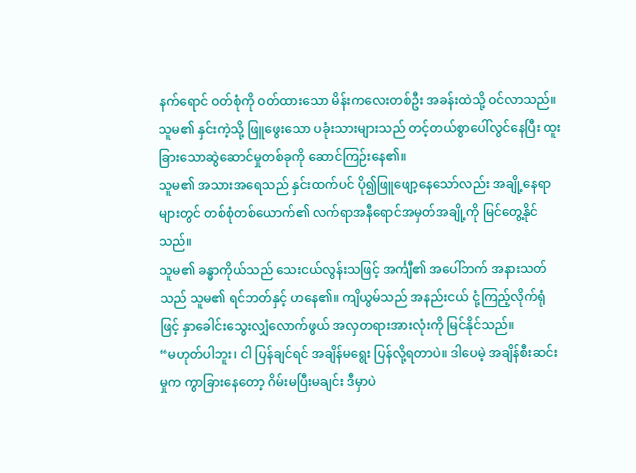နက်ရောင် ဝတ်စုံကို ဝတ်ထားသော မိန်းကလေးတစ်ဦး အခန်းထဲသို့ ဝင်လာသည်။
သူမ၏ နှင်းကဲ့သို့ ဖြူဖွေးသော ပခုံးသားများသည် တင့်တယ်စွာပေါ်လွင်နေပြီး ထူးခြားသောဆွဲဆောင်မှုတစ်ခုကို ဆောင်ကြဉ်းနေ၏။
သူမ၏ အသားအရေသည် နှင်းထက်ပင် ပို၍ဖြူဖျော့နေသော်လည်း အချို့နေရာများတွင် တစ်စုံတစ်ယောက်၏ လက်ရာအနီရောင်အမှတ်အချို့ကို မြင်တွေ့နိုင်သည်။
သူမ၏ ခန္ဓာကိုယ်သည် သေးငယ်လွန်းသဖြင့် အင်္ကျီ၏ အပေါ်ဘက် အနားသတ်သည် သူမ၏ ရင်ဘတ်နှင့် ဟနေ၏။ ကျိယွမ်သည် အနည်းငယ် ငုံ့ကြည့်လိုက်ရုံဖြင့် နှာခေါင်းသွေးလျှံလောက်ဖွယ် အလှတရားအားလုံးကို မြင်နိုင်သည်။
“မဟုတ်ပါဘူး၊ ငါ ပြန်ချင်ရင် အချိန်မရွေး ပြန်လို့ရတာပဲ။ ဒါပေမဲ့ အချိန်စီးဆင်းမှုက ကွာခြားနေတော့ ဂိမ်းမပြီးမချင်း ဒီမှာပဲ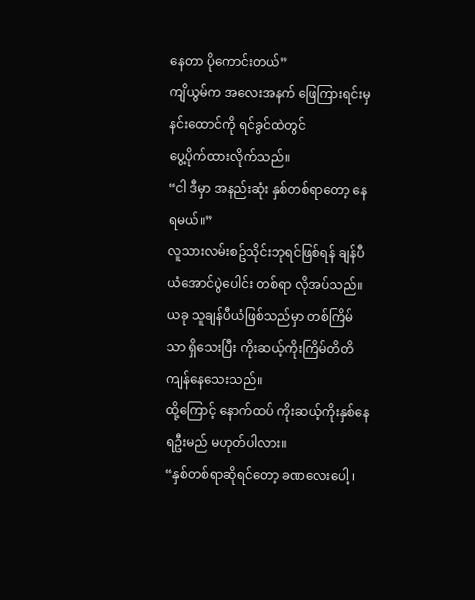နေတာ ပိုကောင်းတယ်”
ကျိယွမ်က အလေးအနက် ဖြေကြားရင်းမှ နင်းထောင်ကို ရင်ခွင်ထဲတွင်
ပွေ့ပိုက်ထားလိုက်သည်။
“ငါ ဒီမှာ အနည်းဆုံး နှစ်တစ်ရာတော့ နေရမယ်။”
လူသားလမ်းစဥ်သိုင်းဘုရင်ဖြစ်ရန် ချန်ပီယံအောင်ပွဲပေါင်း တစ်ရာ လိုအပ်သည်။ယခု သူချန်ပီယံဖြစ်သည်မှာ တစ်ကြိမ်သာ ရှိသေးပြီး ကိုးဆယ့်ကိုးကြိမ်တိတိ ကျန်နေသေးသည်။
ထို့ကြောင့် နောက်ထပ် ကိုးဆယ့်ကိုးနှစ်နေရဦးမည် မဟုတ်ပါလား။
“နှစ်တစ်ရာဆိုရင်တော့ ခဏလေးပေါ့ ၊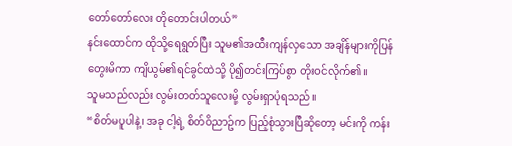တော်တော်လေး တိုတောင်းပါတယ်”
နင်းထောင်က ထိုသို့ရေရွတ်ပြီး သူမ၏အထီးကျန်လှသော အချိန်များကိုပြန်တွေးမိကာ ကျိယွမ်၏ရင်ခွင်ထဲသို့ ပို၍တင်းကြပ်စွာ တိုးဝင်လိုက်၏။
သူမသည်လည်း လွမ်းတတ်သူလေးမို့ လွမ်းရှာပုံရသည်။
“စိတ်မပူပါနဲ့၊ အခု ငါ့ရဲ့ စိတ်ဝိညာဥ်က ပြည့်စုံသွားပြီဆိုတော့ မင်းကို ကန်း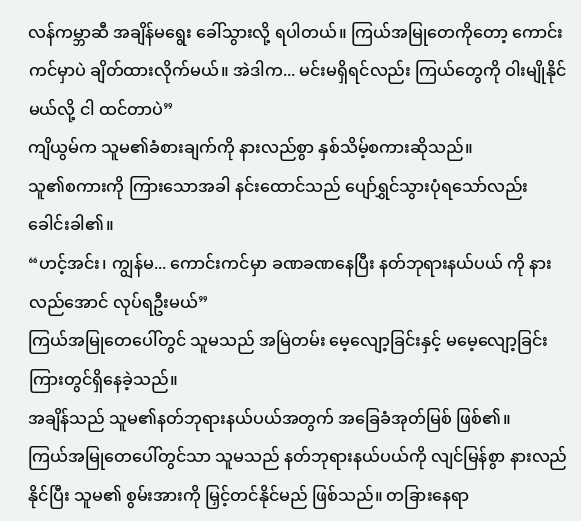လန်ကမ္ဘာဆီ အချိန်မရွေး ခေါ်သွားလို့ ရပါတယ်။ ကြယ်အမြုတေကိုတော့ ကောင်းကင်မှာပဲ ချိတ်ထားလိုက်မယ်။ အဲဒါက... မင်းမရှိရင်လည်း ကြယ်တွေကို ဝါးမျိုနိုင်မယ်လို့ ငါ ထင်တာပဲ”
ကျိယွမ်က သူမ၏ခံစားချက်ကို နားလည်စွာ နှစ်သိမ့်စကားဆိုသည်။
သူ၏စကားကို ကြားသောအခါ နင်းထောင်သည် ပျော်ရွှင်သွားပုံရသော်လည်း ခေါင်းခါ၏။
“ဟင့်အင်း၊ ကျွန်မ... ကောင်းကင်မှာ ခဏခဏနေပြီး နတ်ဘုရားနယ်ပယ် ကို နားလည်အောင် လုပ်ရဦးမယ်”
ကြယ်အမြုတေပေါ်တွင် သူမသည် အမြဲတမ်း မေ့လျော့ခြင်းနှင့် မမေ့လျော့ခြင်း ကြားတွင်ရှိနေခဲ့သည်။
အချိန်သည် သူမ၏နတ်ဘုရားနယ်ပယ်အတွက် အခြေခံအုတ်မြစ် ဖြစ်၏။
ကြယ်အမြုတေပေါ်တွင်သာ သူမသည် နတ်ဘုရားနယ်ပယ်ကို လျင်မြန်စွာ နားလည်နိုင်ပြီး သူမ၏ စွမ်းအားကို မြှင့်တင်နိုင်မည် ဖြစ်သည်။ တခြားနေရာ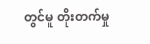တွင်မူ တိုးတက်မှု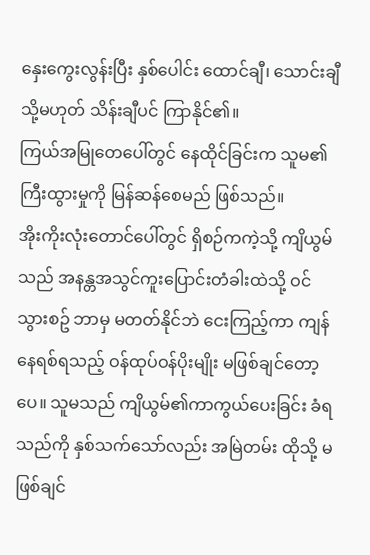နှေးကွေးလွန်းပြီး နှစ်ပေါင်း ထောင်ချီ၊ သောင်းချီ သို့မဟုတ် သိန်းချီပင် ကြာနိုင်၏။
ကြယ်အမြုတေပေါ်တွင် နေထိုင်ခြင်းက သူမ၏ ကြီးထွားမှုကို မြန်ဆန်စေမည် ဖြစ်သည်။
အိုးကိုးလုံးတောင်ပေါ်တွင် ရှိစဉ်ကကဲ့သို့ ကျိယွမ်သည် အနန္တအသွင်ကူးပြောင်းတံခါးထဲသို့ ဝင်သွားစဥ် ဘာမှ မတတ်နိုင်ဘဲ ငေးကြည့်ကာ ကျန်နေရစ်ရသည့် ဝန်ထုပ်ဝန်ပိုးမျိုး မဖြစ်ချင်တော့ပေ။ သူမသည် ကျိယွမ်၏ကာကွယ်ပေးခြင်း ခံရသည်ကို နှစ်သက်သော်လည်း အမြဲတမ်း ထိုသို့ မဖြစ်ချင်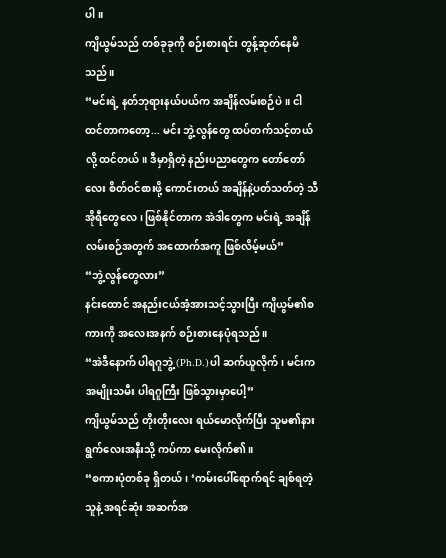ပါ။
ကျိယွမ်သည် တစ်ခုခုကို စဉ်းစားရင်း တွန့်ဆုတ်နေမိသည်။
“မင်းရဲ့ နတ်ဘုရားနယ်ပယ်က အချိန်လမ်းစဉ်ပဲ။ ငါထင်တာကတော့... မင်း ဘွဲ့လွန်တွေ ထပ်တက်သင့်တယ်လို့ ထင်တယ်။ ဒီမှာရှိတဲ့ နည်းပညာတွေက တော်တော်လေး စိတ်ဝင်စားဖို့ ကောင်းတယ် အချိန်နဲ့ပတ်သတ်တဲ့ သီအိုရီတွေလေ ၊ ဖြစ်နိုင်တာက အဲဒါတွေက မင်းရဲ့ အချိန်လမ်းစဉ်အတွက် အထောက်အကူ ဖြစ်လိမ့်မယ်”
“ဘွဲ့လွန်တွေလား”
နင်းထောင် အနည်းငယ်အံ့အားသင့်သွားပြီး ကျိယွမ်၏စကားကို အလေးအနက် စဉ်းစားနေပုံရသည်။
“အဲဒီနောက် ပါရဂူဘွဲ့ (Ph.D.)ပါ ဆက်ယူလိုက်၊ မင်းက အမျိုးသမီး ပါရဂူကြီး ဖြစ်သွားမှာပေါ့”
ကျိယွမ်သည် တိုးတိုးလေး ရယ်မောလိုက်ပြီး သူမ၏နားရွက်လေးအနီးသို့ ကပ်ကာ မေးလိုက်၏။
“စကားပုံတစ်ခု ရှိတယ်၊ ‘ကမ်းပေါ်ရောက်ရင် ချစ်ရတဲ့သူနဲ့ အရင်ဆုံး အဆက်အ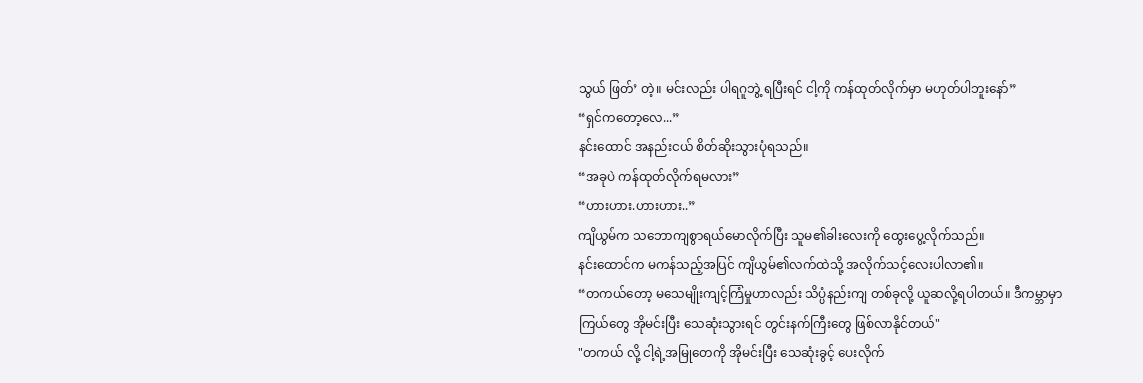သွယ် ဖြတ်’ တဲ့။ မင်းလည်း ပါရဂူဘွဲ့ ရပြီးရင် ငါ့ကို ကန်ထုတ်လိုက်မှာ မဟုတ်ပါဘူးနော်”
“ရှင်ကတော့လေ...”
နင်းထောင် အနည်းငယ် စိတ်ဆိုးသွားပုံရသည်။
“အခုပဲ ကန်ထုတ်လိုက်ရမလား”
“ဟားဟား.ဟားဟား..”
ကျိယွမ်က သဘောကျစွာရယ်မောလိုက်ပြီး သူမ၏ခါးလေးကို ထွေးပွေ့လိုက်သည်။
နင်းထောင်က မကန်သည့်အပြင် ကျိယွမ်၏လက်ထဲသို့ အလိုက်သင့်လေးပါလာ၏။
“တကယ်တော့ မသေမျိုးကျင့်ကြံမှုဟာလည်း သိပ္ပံနည်းကျ တစ်ခုလို့ ယူဆလို့ရပါတယ်။ ဒီကမ္ဘာမှာ ကြယ်တွေ အိုမင်းပြီး သေဆုံးသွားရင် တွင်းနက်ကြီးတွေ ဖြစ်လာနိုင်တယ်"
"တကယ် လို့ ငါ့ရဲ့အမြုတေကို အိုမင်းပြီး သေဆုံးခွင့် ပေးလိုက်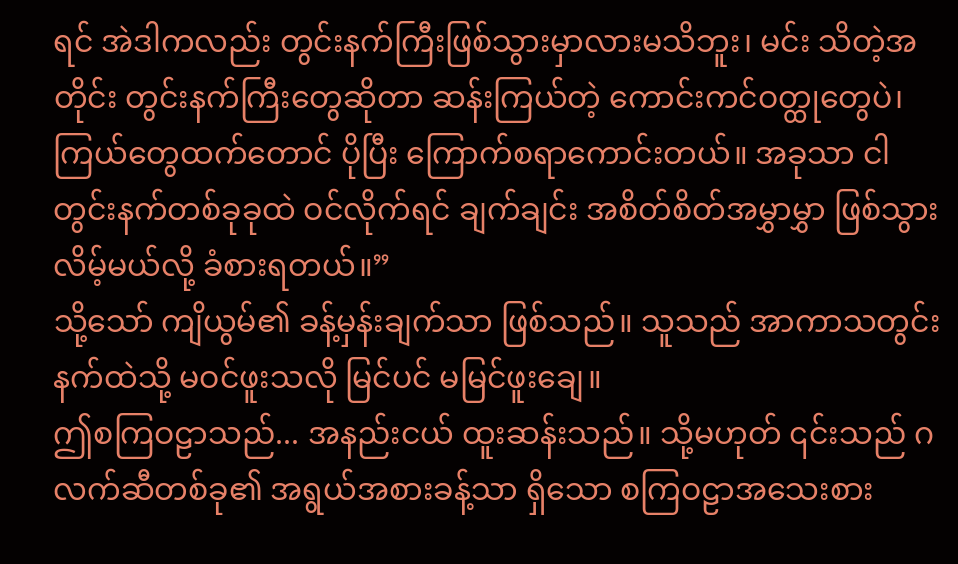ရင် အဲဒါကလည်း တွင်းနက်ကြီးဖြစ်သွားမှာလားမသိဘူး၊ မင်း သိတဲ့အတိုင်း တွင်းနက်ကြီးတွေဆိုတာ ဆန်းကြယ်တဲ့ ကောင်းကင်ဝတ္ထုတွေပဲ၊ ကြယ်တွေထက်တောင် ပိုပြီး ကြောက်စရာကောင်းတယ်။ အခုသာ ငါ တွင်းနက်တစ်ခုခုထဲ ဝင်လိုက်ရင် ချက်ချင်း အစိတ်စိတ်အမွှာမွှာ ဖြစ်သွားလိမ့်မယ်လို့ ခံစားရတယ်။”
သို့သော် ကျိယွမ်၏ ခန့်မှန်းချက်သာ ဖြစ်သည်။ သူသည် အာကာသတွင်းနက်ထဲသို့ မဝင်ဖူးသလို မြင်ပင် မမြင်ဖူးချေ။
ဤစကြဝဠာသည်... အနည်းငယ် ထူးဆန်းသည်။ သို့မဟုတ် ၎င်းသည် ဂလက်ဆီတစ်ခု၏ အရွယ်အစားခန့်သာ ရှိသော စကြဝဠာအသေးစား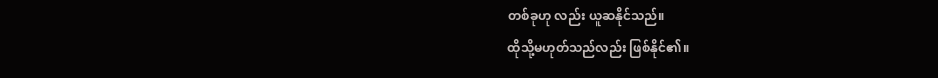တစ်ခုဟု လည်း ယူဆနိုင်သည်။
ထိုသို့မဟုတ်သည်လည်း ဖြစ်နိုင်၏။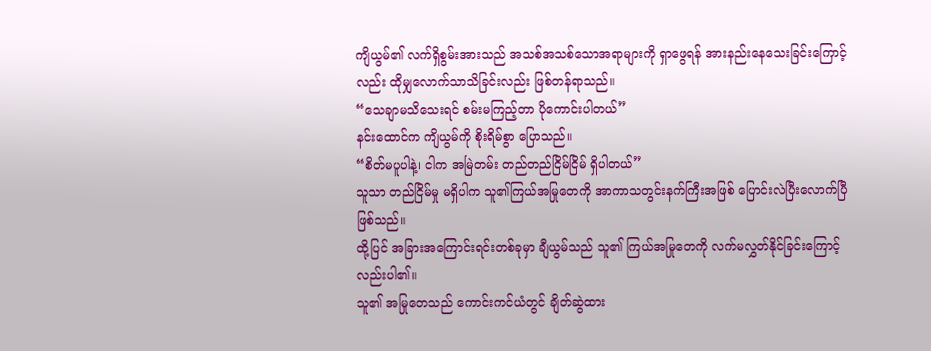ကျိယွမ်၏ လက်ရှိစွမ်းအားသည် အသစ်အသစ်သောအရာများကို ရှာဖွေရန် အားနည်းနေသေးခြင်းကြောင့်လည်း ထိုမျှလောက်သာသိခြင်းလည်း ဖြစ်တန်ရာသည်။
“သေချာမသိသေးရင် စမ်းမကြည့်တာ ပိုကောင်းပါတယ်”
နင်းထောင်က ကျိယွမ်ကို စိုးရိမ်စွာ ပြောသည်။
“စိတ်မပူပါနဲ့၊ ငါက အမြဲတမ်း တည်တည်ငြိမ်ငြိမ် ရှိပါတယ်”
သူသာ တည်ငြိမ်မှု မရှိပါက သူ၏ကြယ်အမြုတေကို အာကာသတွင်းနက်ကြီးအဖြစ် ပြောင်းလဲပြီးလောက်ပြီ ဖြစ်သည်။
ထို့ပြင် အခြားအကြောင်းရင်းတစ်ခုမှာ ချီယွမ်သည် သူ၏ ကြယ်အမြုတေကို လက်မလွှတ်နိုင်ခြင်းကြောင့်လည်းပါ၏။
သူ၏ အမြုတေသည် ကောင်းကင်ယံတွင် ချိတ်ဆွဲထား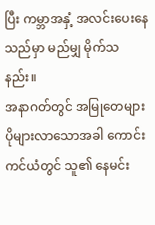ပြီး ကမ္ဘာအနှံ့ အလင်းပေးနေသည်မှာ မည်မျှ မိုက်သနည်း။
အနာဂတ်တွင် အမြုတေများ ပိုများလာသောအခါ ကောင်းကင်ယံတွင် သူ၏ နေမင်း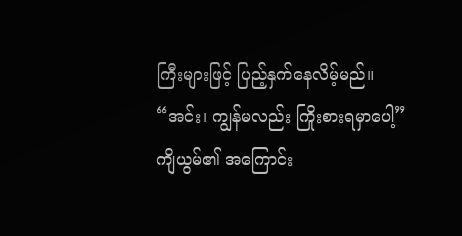ကြီးများဖြင့် ပြည့်နှက်နေလိမ့်မည်။
“အင်း၊ ကျွန်မလည်း ကြိုးစားရမှာပေါ့”
ကျိယွမ်၏ အကြောင်း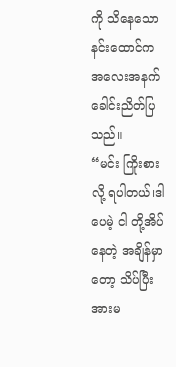ကို သိနေသောနင်းထောင်က အလေးအနက် ခေါင်းညိတ်ပြသည်။
“မင်း ကြိုးစားလို့ ရပါတယ်၊ဒါပေမဲ့ ငါ တို့အိပ်နေတဲ့ အချိန်မှာတော့ သိပ်ပြီး အားမ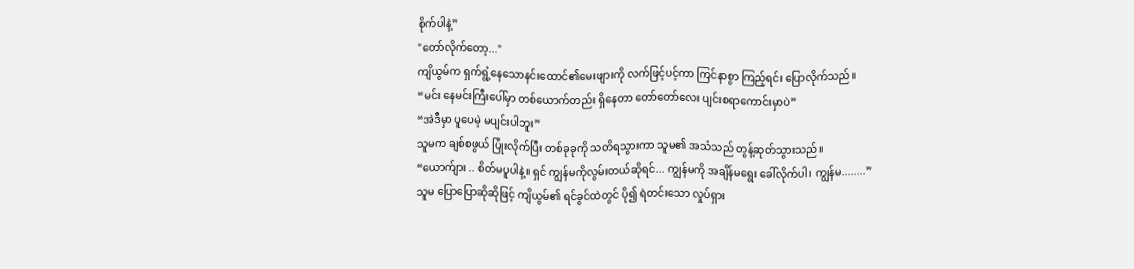စိုက်ပါနဲ့”
"တော်လိုက်တော့..."
ကျိယွမ်က ရှက်ရွံ့နေသောနင်းထောင်၏မေးဖျားကို လက်ဖြင့်ပင့်ကာ ကြင်နာစွာ ကြည့်ရင်း ပြောလိုက်သည်။
“မင်း နေမင်းကြီးပေါ်မှာ တစ်ယောက်တည်း ရှိနေတာ တော်တော်လေး ပျင်းစရာကောင်းမှာပဲ”
“အဲဒီမှာ ပူပေမဲ့ မပျင်းပါဘူး”
သူမက ချစ်စဖွယ် ပြုံးလိုက်ပြီး တစ်ခုခုကို သတိရသွားကာ သူမ၏ အသံသည် တွန့်ဆုတ်သွားသည်။
“ယောက်ျား .. စိတ်မပူပါနဲ့။ ရှင် ကျွန်မကိုလွမ်းတယ်ဆိုရင်... ကျွန်မကို အချိန်မရွေး ခေါ်လိုက်ပါ၊ ကျွန်မ........”
သူမ ပြောပြောဆိုဆိုဖြင့် ကျိယွမ်၏ ရင်ခွင်ထဲတွင် ပို၍ ရဲတင်းသော လှုပ်ရှား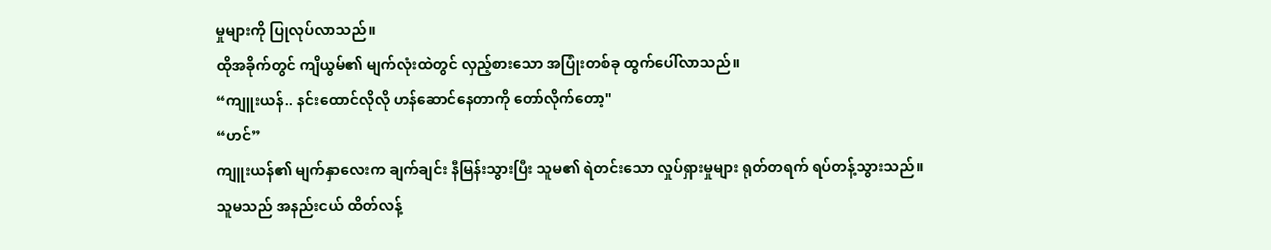မှုများကို ပြုလုပ်လာသည်။
ထိုအခိုက်တွင် ကျိယွမ်၏ မျက်လုံးထဲတွင် လှည့်စားသော အပြုံးတစ်ခု ထွက်ပေါ်လာသည်။
“ကျူးယန်.. နင်းထောင်လိုလို ဟန်ဆောင်နေတာကို တော်လိုက်တော့"
“ဟင်”
ကျူးယန်၏ မျက်နှာလေးက ချက်ချင်း နီမြန်းသွားပြီး သူမ၏ ရဲတင်းသော လှုပ်ရှားမှုများ ရုတ်တရက် ရပ်တန့်သွားသည်။
သူမသည် အနည်းငယ် ထိတ်လန့်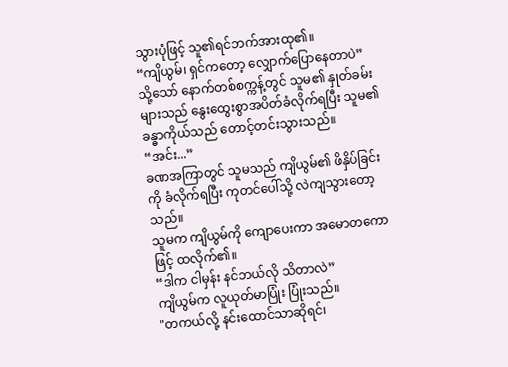သွားပုံဖြင့် သူ၏ရင်ဘက်အားထု၏။
“ကျိယွမ်၊ ရှင်ကတော့ လျှောက်ပြောနေတာပဲ”
သို့သော် နောက်တစ်စက္ကန့်တွင် သူမ၏ နှုတ်ခမ်းများသည် နွေးထွေးစွာအပိတ်ခံလိုက်ရပြီး သူမ၏ ခန္ဓာကိုယ်သည် တောင့်တင်းသွားသည်။
“အင်း...”
ခဏအကြာတွင် သူမသည် ကျိယွမ်၏ ဖိနှိပ်ခြင်းကို ခံလိုက်ရပြီး ကုတင်ပေါ်သို့ လဲကျသွားတော့သည်။
သူမက ကျိယွမ်ကို ကျောပေးကာ အမောတကောဖြင့် ထလိုက်၏။
“ဒါက ငါမှန်း နင်ဘယ်လို သိတာလဲ”
ကျိယွမ်က လူယုတ်မာပြုံး ပြုံးသည်။
"တကယ်လို့ နင်းထောင်သာဆိုရင်၊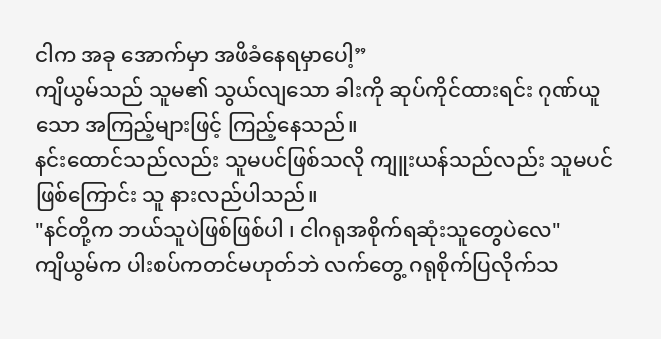ငါက အခု အောက်မှာ အဖိခံနေရမှာပေါ့”
ကျိယွမ်သည် သူမ၏ သွယ်လျသော ခါးကို ဆုပ်ကိုင်ထားရင်း ဂုဏ်ယူသော အကြည့်များဖြင့် ကြည့်နေသည်။
နင်းထောင်သည်လည်း သူမပင်ဖြစ်သလို ကျူးယန်သည်လည်း သူမပင် ဖြစ်ကြောင်း သူ နားလည်ပါသည်။
"နင်တို့က ဘယ်သူပဲဖြစ်ဖြစ်ပါ ၊ ငါဂရုအစိုက်ရဆုံးသူတွေပဲလေ"
ကျိယွမ်က ပါးစပ်ကတင်မဟုတ်ဘဲ လက်တွေ့ ဂရုစိုက်ပြလိုက်သ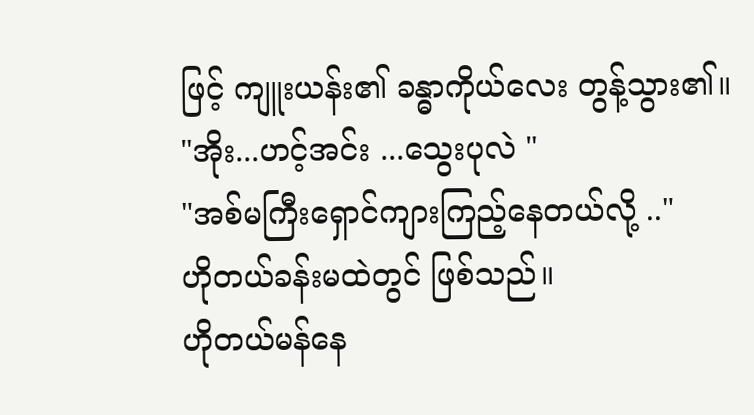ဖြင့် ကျူးယန်း၏ ခန္ဓာကိုယ်လေး တွန့်သွား၏။
"အိုး...ဟင့်အင်း ...သွေးပုလဲ "
"အစ်မကြီးရှောင်ကျားကြည့်နေတယ်လို့ .."
ဟိုတယ်ခန်းမထဲတွင် ဖြစ်သည်။
ဟိုတယ်မန်နေ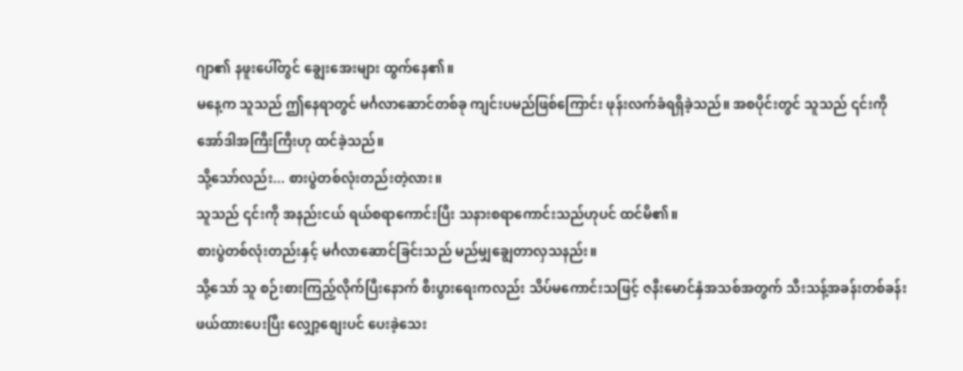ဂျာ၏ နဖူးပေါ်တွင် ချွေးအေးများ ထွက်နေ၏။
မနေ့က သူသည် ဤနေရာတွင် မင်္ဂလာဆောင်တစ်ခု ကျင်းပမည်ဖြစ်ကြောင်း ဖုန်းလက်ခံရရှိခဲ့သည်။ အစပိုင်းတွင် သူသည် ၎င်းကို အော်ဒါအကြီးကြီးဟု ထင်ခဲ့သည်။
သို့သော်လည်း... စားပွဲတစ်လုံးတည်းတဲ့လား။
သူသည် ၎င်းကို အနည်းငယ် ရယ်စရာကောင်းပြီး သနားစရာကောင်းသည်ဟုပင် ထင်မိ၏။
စားပွဲတစ်လုံးတည်းနှင့် မင်္ဂလာဆောင်ခြင်းသည် မည်မျှချွေတာလှသနည်း။
သို့သော် သူ စဉ်းစားကြည့်လိုက်ပြီးနောက် စီးပွားရေးကလည်း သိပ်မကောင်းသဖြင့် ဇနီးမောင်နှံအသစ်အတွက် သီးသန့်အခန်းတစ်ခန်း ဖယ်ထားပေးပြီး လျှော့စျေးပင် ပေးခဲ့သေး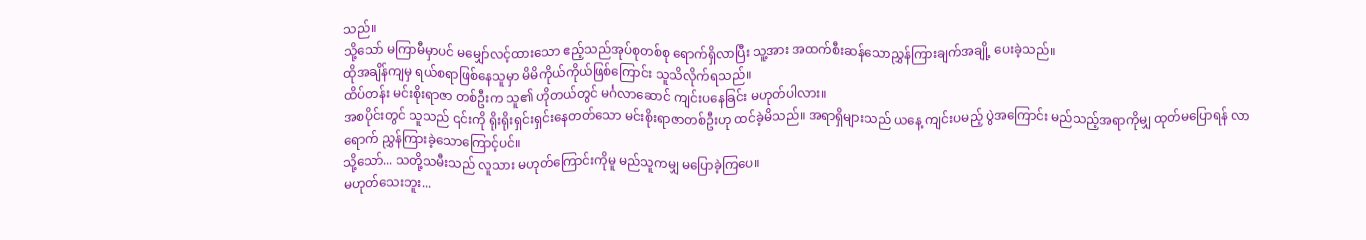သည်။
သို့သော် မကြာမီမှာပင် မမျှော်လင့်ထားသော ဧည့်သည်အုပ်စုတစ်စု ရောက်ရှိလာပြီး သူ့အား အထက်စီးဆန်သောညွှန်ကြားချက်အချို့ ပေးခဲ့သည်။
ထိုအချိန်ကျမှ ရယ်စရာဖြစ်နေသူမှာ မိမိကိုယ်ကိုယ်ဖြစ်ကြောင်း သူသိလိုက်ရသည်။
ထိပ်တန်း မင်းစိုးရာဇာ တစ်ဦးက သူ၏ ဟိုတယ်တွင် မင်္ဂလာဆောင် ကျင်းပနေခြင်း မဟုတ်ပါလား။
အစပိုင်းတွင် သူသည် ၎င်းကို ရိုးရိုးရှင်းရှင်းနေတတ်သော မင်းစိုးရာဇာတစ်ဦးဟု ထင်ခဲ့မိသည်။ အရာရှိများသည် ယနေ့ ကျင်းပမည့် ပွဲအကြောင်း မည်သည့်အရာကိုမျှ ထုတ်မပြောရန် လာရောက် ညွှန်ကြားခဲ့သောကြောင့်ပင်။
သို့သော်... သတို့သမီးသည် လူသား မဟုတ်ကြောင်းကိုမူ မည်သူကမျှ မပြောခဲ့ကြပေ။
မဟုတ်သေးဘူး...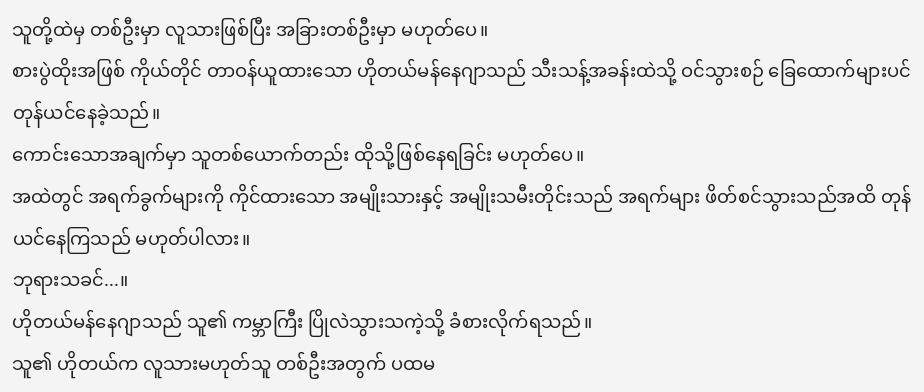သူတို့ထဲမှ တစ်ဦးမှာ လူသားဖြစ်ပြီး အခြားတစ်ဦးမှာ မဟုတ်ပေ။
စားပွဲထိုးအဖြစ် ကိုယ်တိုင် တာဝန်ယူထားသော ဟိုတယ်မန်နေဂျာသည် သီးသန့်အခန်းထဲသို့ ဝင်သွားစဉ် ခြေထောက်များပင် တုန်ယင်နေခဲ့သည်။
ကောင်းသောအချက်မှာ သူတစ်ယောက်တည်း ထိုသို့ဖြစ်နေရခြင်း မဟုတ်ပေ။
အထဲတွင် အရက်ခွက်များကို ကိုင်ထားသော အမျိုးသားနှင့် အမျိုးသမီးတိုင်းသည် အရက်များ ဖိတ်စင်သွားသည်အထိ တုန်ယင်နေကြသည် မဟုတ်ပါလား။
ဘုရားသခင်...။
ဟိုတယ်မန်နေဂျာသည် သူ၏ ကမ္ဘာကြီး ပြိုလဲသွားသကဲ့သို့ ခံစားလိုက်ရသည်။
သူ၏ ဟိုတယ်က လူသားမဟုတ်သူ တစ်ဦးအတွက် ပထမ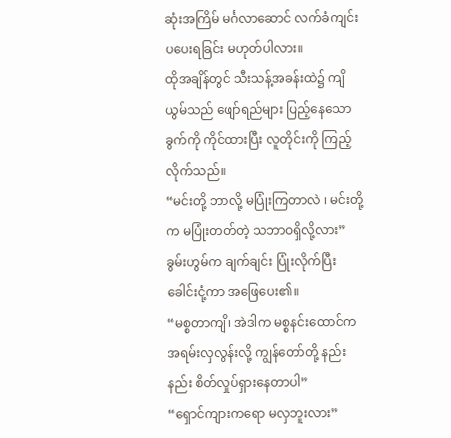ဆုံးအကြိမ် မင်္ဂလာဆောင် လက်ခံကျင်းပပေးရခြင်း မဟုတ်ပါလား။
ထိုအချိန်တွင် သီးသန့်အခန်းထဲ၌ ကျိယွမ်သည် ဖျော်ရည်များ ပြည့်နေသော ခွက်ကို ကိုင်ထားပြီး လူတိုင်းကို ကြည့်လိုက်သည်။
“မင်းတို့ ဘာလို့ မပြုံးကြတာလဲ ၊ မင်းတို့က မပြုံးတတ်တဲ့ သဘာဝရှိလို့လား”
ခွမ်းဟွမ်က ချက်ချင်း ပြုံးလိုက်ပြီး
ခေါင်းငုံ့ကာ အဖြေပေး၏။
“မစ္စတာကျိ၊ အဲဒါက မစ္စနင်းထောင်က အရမ်းလှလွန်းလို့ ကျွန်တော်တို့ နည်းနည်း စိတ်လှုပ်ရှားနေတာပါ”
“ရှောင်ကျားကရော မလှဘူးလား”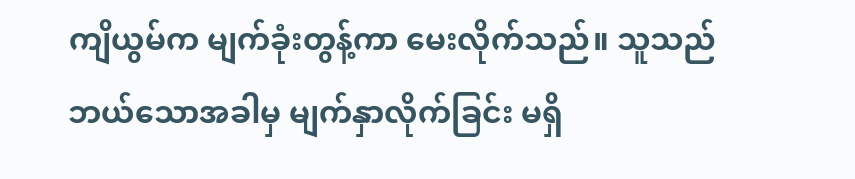ကျိယွမ်က မျက်ခုံးတွန့်ကာ မေးလိုက်သည်။ သူသည် ဘယ်သောအခါမှ မျက်နှာလိုက်ခြင်း မရှိ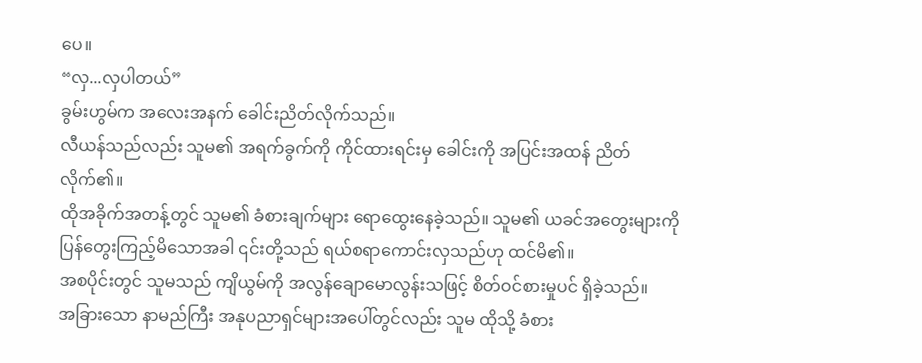ပေ။
“လှ...လှပါတယ်”
ခွမ်းဟွမ်က အလေးအနက် ခေါင်းညိတ်လိုက်သည်။
လီယန်သည်လည်း သူမ၏ အရက်ခွက်ကို ကိုင်ထားရင်းမှ ခေါင်းကို အပြင်းအထန် ညိတ်လိုက်၏။
ထိုအခိုက်အတန့်တွင် သူမ၏ ခံစားချက်များ ရောထွေးနေခဲ့သည်။ သူမ၏ ယခင်အတွေးများကို ပြန်တွေးကြည့်မိသောအခါ ၎င်းတို့သည် ရယ်စရာကောင်းလှသည်ဟု ထင်မိ၏။
အစပိုင်းတွင် သူမသည် ကျိယွမ်ကို အလွန်ချောမောလွန်းသဖြင့် စိတ်ဝင်စားမှုပင် ရှိခဲ့သည်။
အခြားသော နာမည်ကြီး အနုပညာရှင်များအပေါ်တွင်လည်း သူမ ထိုသို့ ခံစား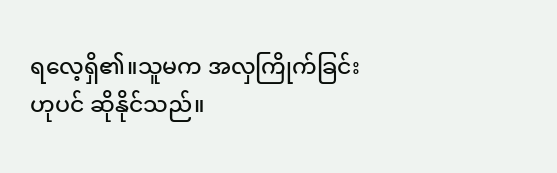ရလေ့ရှိ၏။သူမက အလှကြိုက်ခြင်းဟုပင် ဆိုနိုင်သည်။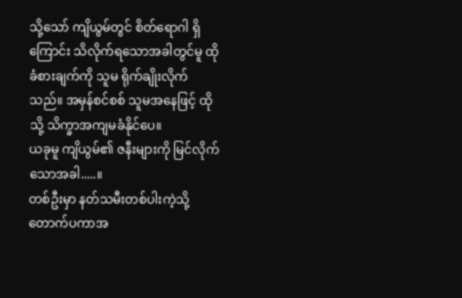သို့သော် ကျိယွမ်တွင် စိတ်ရောဂါ ရှိကြောင်း သိလိုက်ရသောအခါတွင်မူ ထိုခံစားချက်ကို သူမ ရိုက်ချိုးလိုက်သည်။ အမှန်စင်စစ် သူမအနေဖြင့် ထိုသို့ သိက္ခာအကျမခံနိုင်ပေ။
ယခုမူ ကျိယွမ်၏ ဇနီးများကို မြင်လိုက်သောအခါ.....။
တစ်ဦးမှာ နတ်သမီးတစ်ပါးကဲ့သို့ တောက်ပကာအ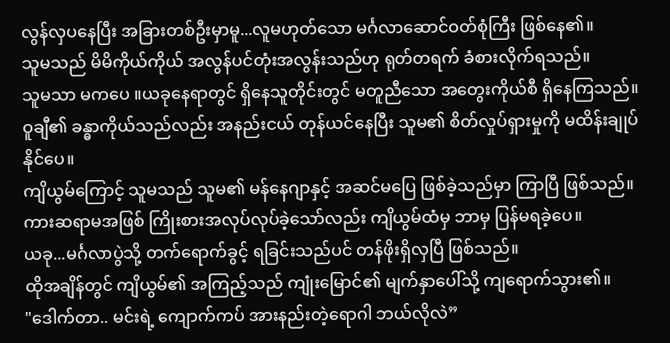လွန်လှပနေပြီး အခြားတစ်ဦးမှာမူ...လူမဟုတ်သော မင်္ဂလာဆောင်ဝတ်စုံကြီး ဖြစ်နေ၏။
သူမသည် မိမိကိုယ်ကိုယ် အလွန်ပင်တုံးအလွန်းသည်ဟု ရုတ်တရက် ခံစားလိုက်ရသည်။
သူမသာ မကပေ ။ယခုနေရာတွင် ရှိနေသူတိုင်းတွင် မတူညီသော အတွေးကိုယ်စီ ရှိနေကြသည်။
ဝူချီ၏ ခန္ဓာကိုယ်သည်လည်း အနည်းငယ် တုန်ယင်နေပြီး သူမ၏ စိတ်လှုပ်ရှားမှုကို မထိန်းချုပ်နိုင်ပေ။
ကျိယွမ်ကြောင့် သူမသည် သူမ၏ မန်နေဂျာနှင့် အဆင်မပြေ ဖြစ်ခဲ့သည်မှာ ကြာပြီ ဖြစ်သည်။ ကားဆရာမအဖြစ် ကြိုးစားအလုပ်လုပ်ခဲ့သော်လည်း ကျိယွမ်ထံမှ ဘာမှ ပြန်မရခဲ့ပေ။
ယခု...မင်္ဂလာပွဲသို့ တက်ရောက်ခွင့် ရခြင်းသည်ပင် တန်ဖိုးရှိလှပြီ ဖြစ်သည်။
ထိုအချိန်တွင် ကျိယွမ်၏ အကြည့်သည် ကျုံးမြောင်၏ မျက်နှာပေါ်သို့ ကျရောက်သွား၏။
"ဒေါက်တာ.. မင်းရဲ့ ကျောက်ကပ် အားနည်းတဲ့ရောဂါ ဘယ်လိုလဲ”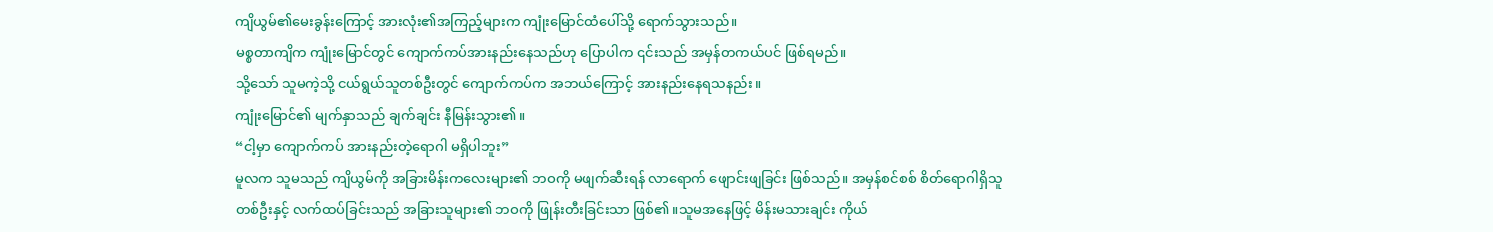ကျိယွမ်၏မေးခွန်းကြောင့် အားလုံး၏အကြည့်များက ကျုံးမြောင်ထံပေါ်သို့ ရောက်သွားသည်။
မစ္စတာကျိက ကျုံးမြောင်တွင် ကျောက်ကပ်အားနည်းနေသည်ဟု ပြောပါက ၎င်းသည် အမှန်တကယ်ပင် ဖြစ်ရမည်။
သို့သော် သူမကဲ့သို့ ငယ်ရွယ်သူတစ်ဦးတွင် ကျောက်ကပ်က အဘယ်ကြောင့် အားနည်းနေရသနည်း။
ကျုံးမြောင်၏ မျက်နှာသည် ချက်ချင်း နီမြန်းသွား၏။
“ငါ့မှာ ကျောက်ကပ် အားနည်းတဲ့ရောဂါ မရှိပါဘူး”
မူလက သူမသည် ကျိယွမ်ကို အခြားမိန်းကလေးများ၏ ဘဝကို မဖျက်ဆီးရန် လာရောက် ဖျောင်းဖျခြင်း ဖြစ်သည်။ အမှန်စင်စစ် စိတ်ရောဂါရှိသူတစ်ဦးနှင့် လက်ထပ်ခြင်းသည် အခြားသူများ၏ ဘဝကို ဖြုန်းတီးခြင်းသာ ဖြစ်၏။သူမအနေဖြင့် မိန်းမသားချင်း ကိုယ်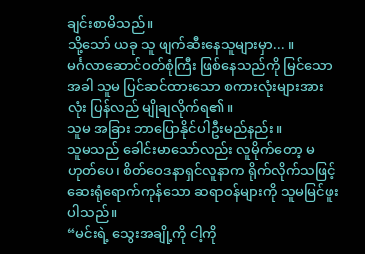ချင်းစာမိသည်။
သို့သော် ယခု သူ ဖျက်ဆီးနေသူများမှာ... ။
မင်္ဂလာဆောင်ဝတ်စုံကြီး ဖြစ်နေသည်ကို မြင်သောအခါ သူမ ပြင်ဆင်ထားသော စကားလုံးများအားလုံး ပြန်လည် မျိုချလိုက်ရ၏။
သူမ အခြား ဘာပြောနိုင်ပါဦးမည်နည်း။
သူမသည် ခေါင်းမာသော်လည်း လူမိုက်တော့ မဟုတ်ပေ၊ စိတ်ဝေဒနာရှင်လူနာက ရိုက်လိုက်သဖြင့် ဆေးရုံရောက်ကုန်သော ဆရာဝန်များကို သူမမြင်ဖူးပါသည်။
“မင်းရဲ့ သွေးအချို့ကို ငါ့ကို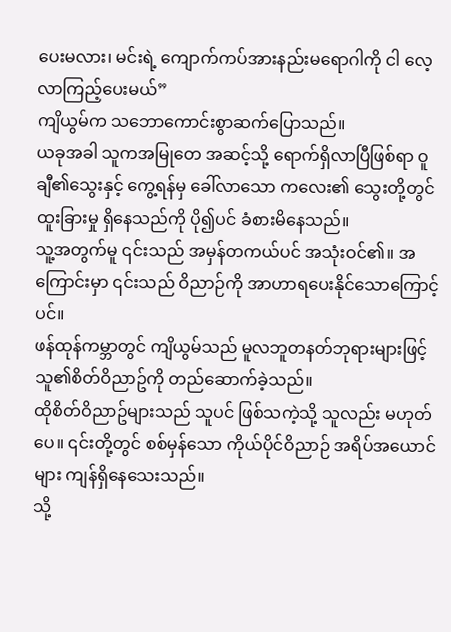ပေးမလား၊ မင်းရဲ့ ကျောက်ကပ်အားနည်းမရောဂါကို ငါ လေ့လာကြည့်ပေးမယ်”
ကျိယွမ်က သဘောကောင်းစွာဆက်ပြောသည်။
ယခုအခါ သူကအမြုတေ အဆင့်သို့ ရောက်ရှိလာပြီဖြစ်ရာ ဝူချီ၏သွေးနှင့် ကွေ့ရန်မှ ခေါ်လာသော ကလေး၏ သွေးတို့တွင် ထူးခြားမှု ရှိနေသည်ကို ပို၍ပင် ခံစားမိနေသည်။
သူ့အတွက်မူ ၎င်းသည် အမှန်တကယ်ပင် အသုံးဝင်၏။ အကြောင်းမှာ ၎င်းသည် ဝိညာဉ်ကို အာဟာရပေးနိုင်သောကြောင့်ပင်။
ဖန်ထုန်ကမ္ဘာတွင် ကျိယွမ်သည် မူလဘူတနတ်ဘုရားများဖြင့် သူ၏စိတ်ဝိညာဥ်ကို တည်ဆောက်ခဲ့သည်။
ထိုစိတ်ဝိညာဥ်များသည် သူပင် ဖြစ်သကဲ့သို့ သူလည်း မဟုတ်ပေ။ ၎င်းတို့တွင် စစ်မှန်သော ကိုယ်ပိုင်ဝိညာဉ် အရိပ်အယောင်များ ကျန်ရှိနေသေးသည်။
သို့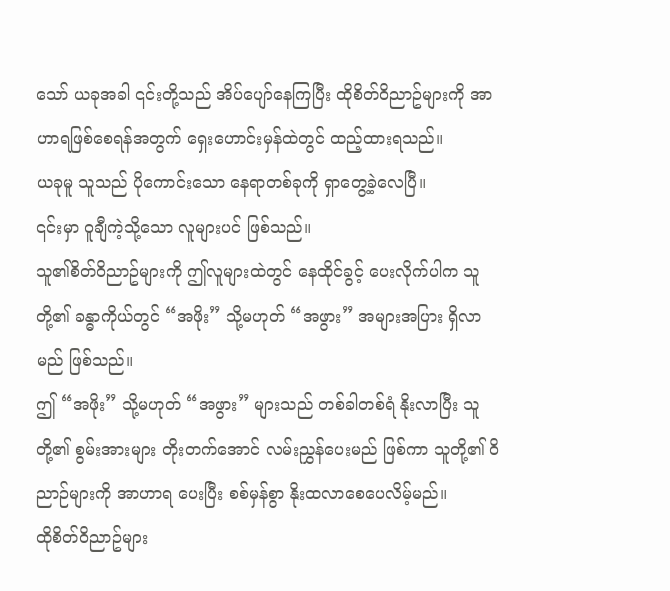သော် ယခုအခါ ၎င်းတို့သည် အိပ်ပျော်နေကြပြီး ထိုစိတ်ဝိညာဥ်များကို အာဟာရဖြစ်စေရန်အတွက် ရှေးဟောင်းမှန်ထဲတွင် ထည့်ထားရသည်။
ယခုမူ သူသည် ပိုကောင်းသော နေရာတစ်ခုကို ရှာတွေ့ခဲ့လေပြီ။
၎င်းမှာ ဝူချီကဲ့သို့သော လူများပင် ဖြစ်သည်။
သူ၏စိတ်ဝိညာဥ်များကို ဤလူများထဲတွင် နေထိုင်ခွင့် ပေးလိုက်ပါက သူတို့၏ ခန္ဓာကိုယ်တွင် “အဖိုး” သို့မဟုတ် “အဖွား” အများအပြား ရှိလာမည် ဖြစ်သည်။
ဤ “အဖိုး” သို့မဟုတ် “အဖွား” များသည် တစ်ခါတစ်ရံ နိုးလာပြီး သူတို့၏ စွမ်းအားများ တိုးတက်အောင် လမ်းညွှန်ပေးမည် ဖြစ်ကာ သူတို့၏ ဝိညာဉ်များကို အာဟာရ ပေးပြီး စစ်မှန်စွာ နိုးထလာစေပေလိမ့်မည်။
ထိုစိတ်ဝိညာဥ်များ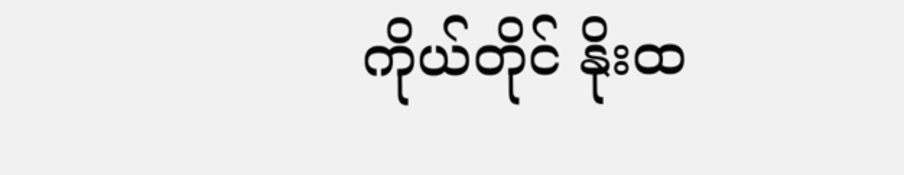ကိုယ်တိုင် နိုးထ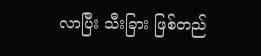လာပြီး သီးခြား ဖြစ်တည်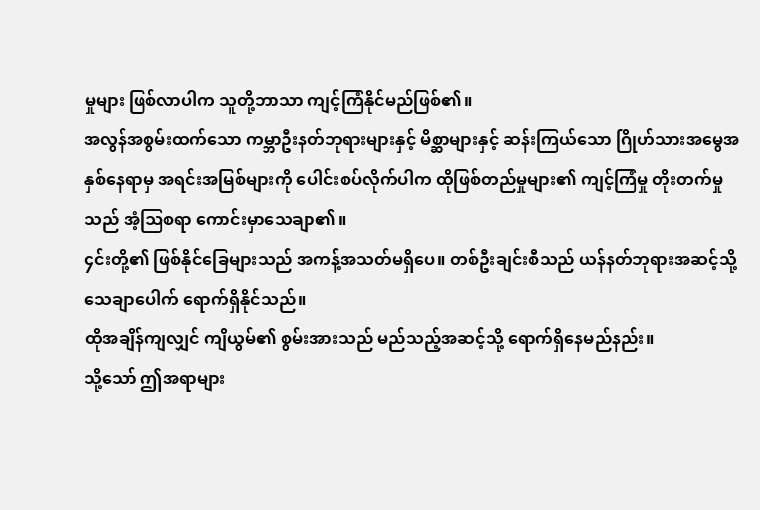မှုများ ဖြစ်လာပါက သူတို့ဘာသာ ကျင့်ကြံနိုင်မည်ဖြစ်၏။
အလွန်အစွမ်းထက်သော ကမ္ဘာဦးနတ်ဘုရားများနှင့် မိစ္ဆာများနှင့် ဆန်းကြယ်သော ဂြိုဟ်သားအမွေအနှစ်နေရာမှ အရင်းအမြစ်များကို ပေါင်းစပ်လိုက်ပါက ထိုဖြစ်တည်မှုများ၏ ကျင့်ကြံမှု တိုးတက်မှုသည် အံ့ဩစရာ ကောင်းမှာသေချာ၏။
၄င်းတို့၏ ဖြစ်နိုင်ခြေများသည် အကန့်အသတ်မရှိပေ။ တစ်ဦးချင်းစီသည် ယန်နတ်ဘုရားအဆင့်သို့ သေချာပေါက် ရောက်ရှိနိုင်သည်။
ထိုအချိန်ကျလျှင် ကျိယွမ်၏ စွမ်းအားသည် မည်သည့်အဆင့်သို့ ရောက်ရှိနေမည်နည်း။
သို့သော် ဤအရာများ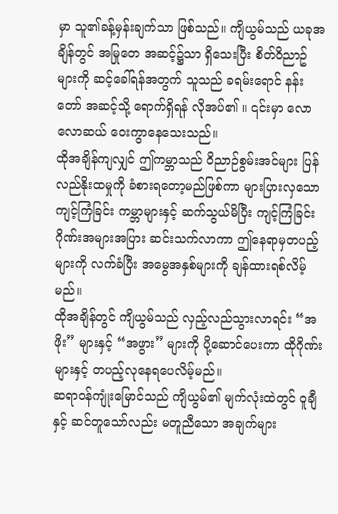မှာ သူ၏ခန့်မှန်းချက်သာ ဖြစ်သည်။ ကျိယွမ်သည် ယခုအချိန်တွင် အမြုတေ အဆင့်၌သာ ရှိသေးပြီး စိတ်ဝိညာဥ်များကို ဆင့်ခေါ်ရန်အတွက် သူသည် ခရမ်းရောင် နန်းတော် အဆင့်သို့ ရောက်ရှိရန် လိုအပ်၏ ။ ၎င်းမှာ လောလောဆယ် ဝေးကွာနေသေးသည်။
ထိုအချိန်ကျလျှင် ဤကမ္ဘာသည် ဝိညာဉ်စွမ်းအင်များ ပြန်လည်နိုးထမှုကို ခံစားရတော့မည်ဖြစ်ကာ များပြားလှသော ကျင့်ကြံခြင်း ကမ္ဘာများနှင့် ဆက်သွယ်မိပြီး ကျင့်ကြံခြင်းဂိုဏ်းအများအပြား ဆင်းသက်လာကာ ဤနေရာမှတပည့်များကို လက်ခံပြီး အမွေအနှစ်များကို ချန်ထားရစ်လိမ့်မည်။
ထိုအချိန်တွင် ကျိယွမ်သည် လှည့်လည်သွားလာရင်း “အဖိုး” များနှင့် “အဖွား” များကို ပို့ဆောင်ပေးကာ ထိုဂိုဏ်းများနှင့် တပည့်လုနေရပေလိမ့်မည်။
ဆရာဝန်ကျုံးမြောင်သည် ကျိယွမ်၏ မျက်လုံးထဲတွင် ဝူချီနှင့် ဆင်တူသော်လည်း မတူညီသော အချက်များ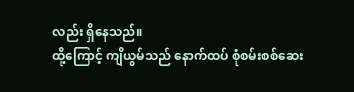လည်း ရှိနေသည်။
ထို့ကြောင့် ကျိယွမ်သည် နောက်ထပ် စုံစမ်းစစ်ဆေး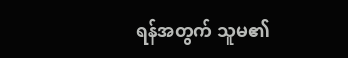ရန်အတွက် သူမ၏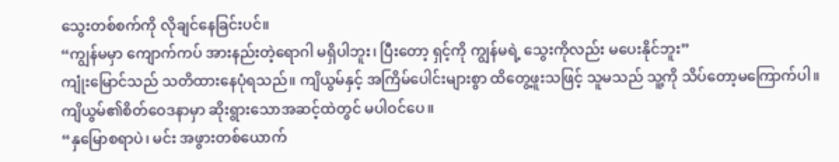သွေးတစ်စက်ကို လိုချင်နေခြင်းပင်။
“ကျွန်မမှာ ကျောက်ကပ် အားနည်းတဲ့ရောဂါ မရှိပါဘူး၊ ပြီးတော့ ရှင့်ကို ကျွန်မရဲ့ သွေးကိုလည်း မပေးနိုင်ဘူး”
ကျုံးမြောင်သည် သတိထားနေပုံရသည်။ ကျိယွမ်နှင့် အကြိမ်ပေါင်းများစွာ ထိတွေ့ဖူးသဖြင့် သူမသည် သူ့ကို သိပ်တော့မကြောက်ပါ။
ကျိယွမ်၏စိတ်ဝေဒနာမှာ ဆိုးရွားသောအဆင့်ထဲတွင် မပါဝင်ပေ။
“နှမြောစရာပဲ၊ မင်း အဖွားတစ်ယောက်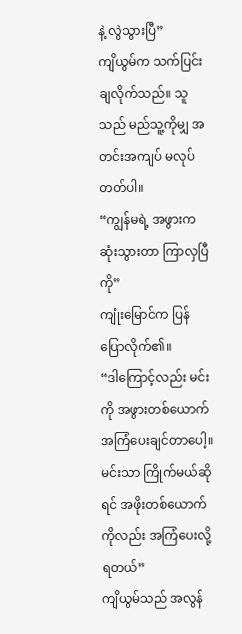နဲ့ လွဲသွားပြီ”
ကျိယွမ်က သက်ပြင်းချလိုက်သည်။ သူသည် မည်သူ့ကိုမျှ အတင်းအကျပ် မလုပ်တတ်ပါ။
“ကျွန်မရဲ့ အဖွားက ဆုံးသွားတာ ကြာလှပြီကို”
ကျုံးမြောင်က ပြန်ပြောလိုက်၏။
“ဒါကြောင့်လည်း မင်းကို အဖွားတစ်ယောက် အကြံပေးချင်တာပေါ့။ မင်းသာ ကြိုက်မယ်ဆိုရင် အဖိုးတစ်ယောက်ကိုလည်း အကြံပေးလို့ ရတယ်”
ကျိယွမ်သည် အလွန်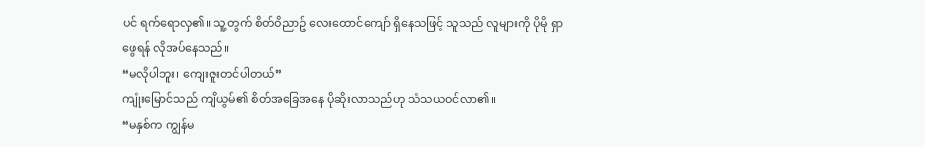ပင် ရက်ရောလှ၏။ သူ့တွက် စိတ်ဝိညာဥ် လေးထောင်ကျော် ရှိနေသဖြင့် သူသည် လူများကို ပိုမို ရှာဖွေရန် လိုအပ်နေသည်။
“မလိုပါဘူး၊ ကျေးဇူးတင်ပါတယ်”
ကျုံးမြောင်သည် ကျိယွမ်၏ စိတ်အခြေအနေ ပိုဆိုးလာသည်ဟု သံသယဝင်လာ၏။
“မနှစ်က ကျွန်မ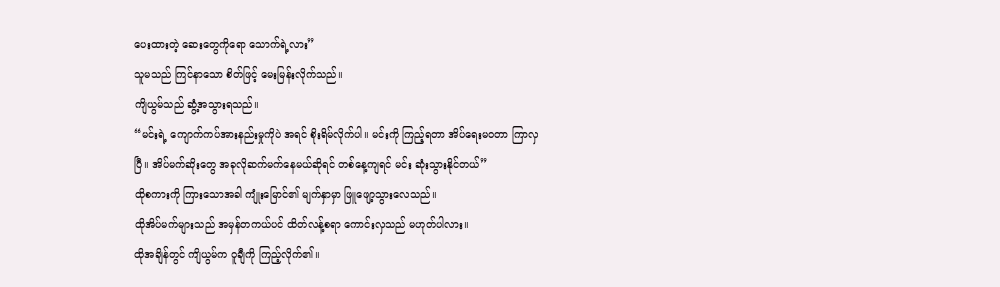ပေးထားတဲ့ ဆေးတွေကိုရော သောက်ရဲ့လား”
သူမသည် ကြင်နာသော စိတ်ဖြင့် မေးမြန်းလိုက်သည်။
ကျိယွမ်သည် ဆွံ့အသွားရသည်။
“မင်းရဲ့ ကျောက်ကပ်အားနည်းမှုကိုပဲ အရင် စိုးရိမ်လိုက်ပါ။ မင်းကို ကြည့်ရတာ အိပ်ရေးမဝတာ ကြာလှပြီ။ အိပ်မက်ဆိုးတွေ အခုလိုဆက်မက်နေမယ်ဆိုရင် တစ်နေ့ကျရင် မင်း ဆုံးသွားနိုင်တယ်”
ထိုစကားကို ကြားသောအခါ ကျုံးမြောင်၏ မျက်နှာမှာ ဖြူဖျော့သွားလေသည်။
ထိုအိပ်မက်များသည် အမှန်တကယ်ပင် ထိတ်လန့်စရာ ကောင်းလှသည် မဟုတ်ပါလား။
ထိုအချိန်တွင် ကျိယွမ်က ဝူချီကို ကြည့်လိုက်၏။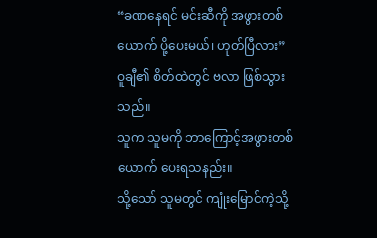“ခဏနေရင် မင်းဆီကို အဖွားတစ်ယောက် ပို့ပေးမယ်၊ ဟုတ်ပြီလား”
ဝူချီ၏ စိတ်ထဲတွင် ဗလာ ဖြစ်သွားသည်။
သူက သူမကို ဘာကြောင့်အဖွားတစ်ယောက် ပေးရသနည်း။
သို့သော် သူမတွင် ကျုံးမြောင်ကဲ့သို့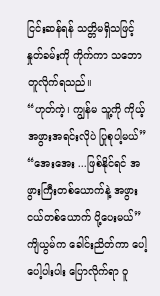ငြင်းဆန်ရန် သတ္တိမရှိသဖြင့် နှုတ်ခမ်းကို ကိုက်ကာ သဘောတူလိုက်ရသည်။
“ဟုတ်ကဲ့၊ ကျွန်မ သူ့ကို ကိုယ့်အဖွားအရင်းလိုပဲ ပြုစုပါ့မယ်”
“အေးအေး ...ဖြစ်နိုင်ရင် အဖွားကြီးတစ်ယောက်နဲ့ အဖွားငယ်တစ်ယောက် ပို့ပေးမယ်”
ကျိယွမ်က ခေါင်းညိတ်ကာ ပေါ့ပေါ့ပါးပါး ပြောလိုက်ရာ ဝူ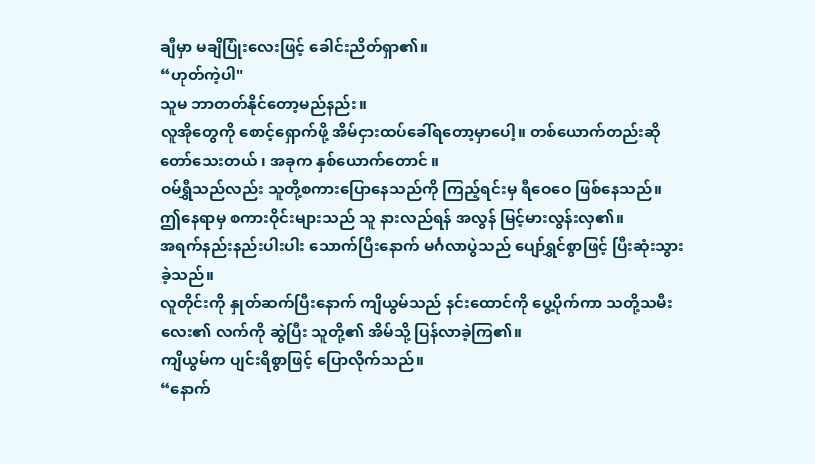ချီမှာ မချိပြုံးလေးဖြင့် ခေါင်းညိတ်ရှာ၏။
“ဟုတ်ကဲ့ပါ"
သူမ ဘာတတ်နိုင်တော့မည်နည်း။
လူအိုတွေကို စောင့်ရှောက်ဖို့ အိမ်ငှားထပ်ခေါ်ရတော့မှာပေါ့။ တစ်ယောက်တည်းဆိုတော်သေးတယ် ၊ အခုက နှစ်ယောက်တောင် ။
ဝမ်ရွှီသည်လည်း သူတို့စကားပြောနေသည်ကို ကြည့်ရင်းမှ ရီဝေဝေ ဖြစ်နေသည်။
ဤနေရာမှ စကားဝိုင်းများသည် သူ နားလည်ရန် အလွန် မြင့်မားလွန်းလှ၏။
အရက်နည်းနည်းပါးပါး သောက်ပြီးနောက် မင်္ဂလာပွဲသည် ပျော်ရွှင်စွာဖြင့် ပြီးဆုံးသွားခဲ့သည်။
လူတိုင်းကို နှုတ်ဆက်ပြီးနောက် ကျိယွမ်သည် နင်းထောင်ကို ပွေ့ပိုက်ကာ သတို့သမီးလေး၏ လက်ကို ဆွဲပြီး သူတို့၏ အိမ်သို့ ပြန်လာခဲ့ကြ၏။
ကျိယွမ်က ပျင်းရိစွာဖြင့် ပြောလိုက်သည်။
“နောက်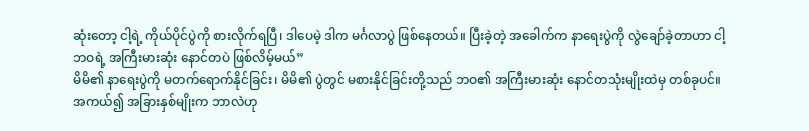ဆုံးတော့ ငါ့ရဲ့ ကိုယ်ပိုင်ပွဲကို စားလိုက်ရပြီ၊ ဒါပေမဲ့ ဒါက မင်္ဂလာပွဲ ဖြစ်နေတယ်။ ပြီးခဲ့တဲ့ အခေါက်က နာရေးပွဲကို လွဲချော်ခဲ့တာဟာ ငါ့ဘဝရဲ့ အကြီးမားဆုံး နောင်တပဲ ဖြစ်လိမ့်မယ်”
မိမိ၏ နာရေးပွဲကို မတက်ရောက်နိုင်ခြင်း၊ မိမိ၏ ပွဲတွင် မစားနိုင်ခြင်းတို့သည် ဘဝ၏ အကြီးမားဆုံး နောင်တသုံးမျိုးထဲမှ တစ်ခုပင်။
အကယ်၍ အခြားနှစ်မျိုးက ဘာလဲဟု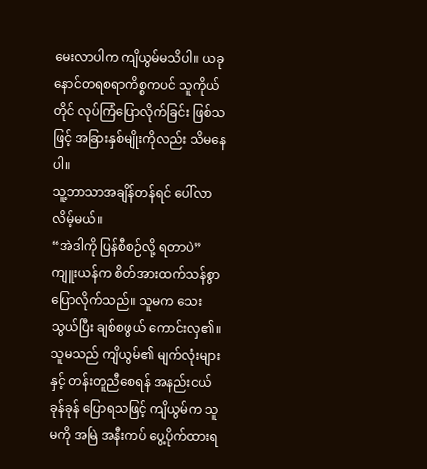မေးလာပါက ကျိယွမ်မသိပါ။ ယခုနောင်တရစရာကိစ္စကပင် သူကိုယ်တိုင် လုပ်ကြံပြောလိုက်ခြင်း ဖြစ်သဖြင့် အခြားနှစ်မျိုးကိုလည်း သိမနေပါ။
သူ့ဘာသာအချိန်တန်ရင် ပေါ်လာလိမ့်မယ်။
“အဲဒါကို ပြန်စီစဉ်လို့ ရတာပဲ”
ကျူးယန်က စိတ်အားထက်သန်စွာ ပြောလိုက်သည်။ သူမက သေးသွယ်ပြီး ချစ်စဖွယ် ကောင်းလှ၏။
သူမသည် ကျိယွမ်၏ မျက်လုံးများနှင့် တန်းတူညီစေရန် အနည်းငယ် ခုန်ခုန် ပြောရသဖြင့် ကျိယွမ်က သူမကို အမြဲ အနီးကပ် ပွေ့ပိုက်ထားရ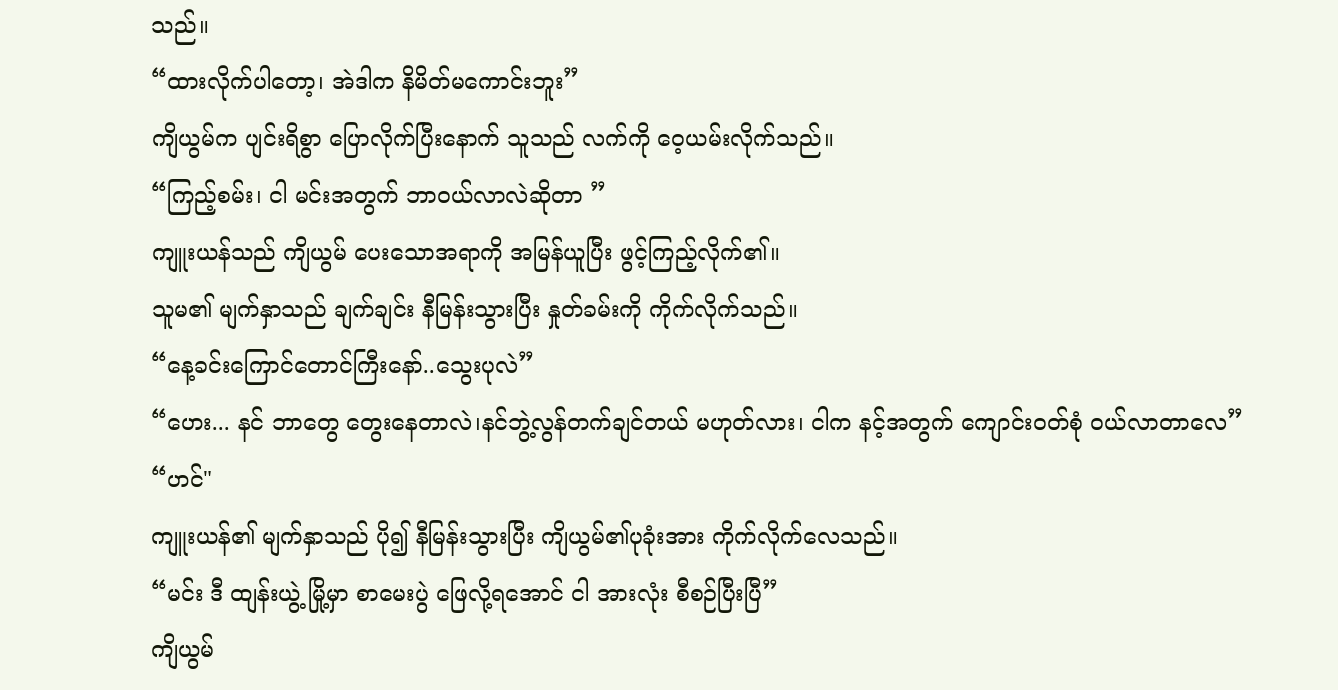သည်။
“ထားလိုက်ပါတော့၊ အဲဒါက နိမိတ်မကောင်းဘူး”
ကျိယွမ်က ပျင်းရိစွာ ပြောလိုက်ပြီးနောက် သူသည် လက်ကို ဝေ့ယမ်းလိုက်သည်။
“ကြည့်စမ်း၊ ငါ မင်းအတွက် ဘာဝယ်လာလဲဆိုတာ ”
ကျူးယန်သည် ကျိယွမ် ပေးသောအရာကို အမြန်ယူပြီး ဖွင့်ကြည့်လိုက်၏။
သူမ၏ မျက်နှာသည် ချက်ချင်း နီမြန်းသွားပြီး နှုတ်ခမ်းကို ကိုက်လိုက်သည်။
“နေ့ခင်းကြောင်တောင်ကြီးနော်..သွေးပုလဲ”
“ဟေး... နင် ဘာတွေ တွေးနေတာလဲ၊နင်ဘွဲ့လွန်တက်ချင်တယ် မဟုတ်လား၊ ငါက နင့်အတွက် ကျောင်းဝတ်စုံ ဝယ်လာတာလေ”
“ဟင်"
ကျူးယန်၏ မျက်နှာသည် ပို၍ နီမြန်းသွားပြီး ကျိယွမ်၏ပုခုံးအား ကိုက်လိုက်လေသည်။
“မင်း ဒီ ထျန်းယွဲ့ မြို့မှာ စာမေးပွဲ ဖြေလို့ရအောင် ငါ အားလုံး စီစဉ်ပြီးပြီ”
ကျိယွမ်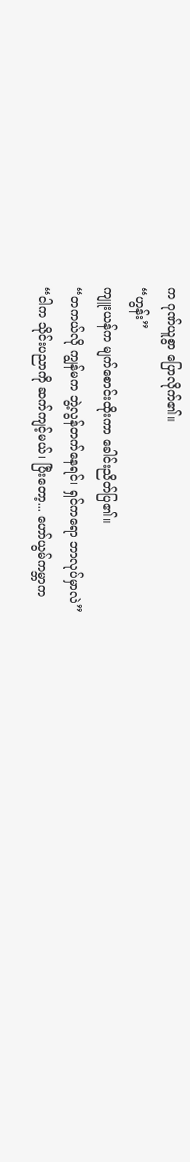က ဂုဏ်ယူစွာ ပြောလိုက်၏။
“ဟွန်း”
ကျူးယန်က မျက်စောင်းထိုးကာ ခေါင်းညိတ်ပြ၏။
“တကယ်လို ကျွန်မက ဘွဲ့လွန်တက်နေရင်၊ ရှင်ကရော ဘာလုပ်မှာလဲ”
“ငါက သိုင်းပညာကို ဆက်ကျင့်မယ်၊ ပြီးတော့... ဟော်ယွမ်ကမ္ဘာက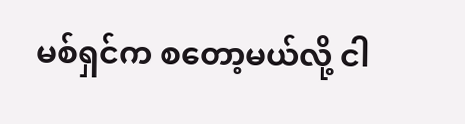မစ်ရှင်က စတော့မယ်လို့ ငါ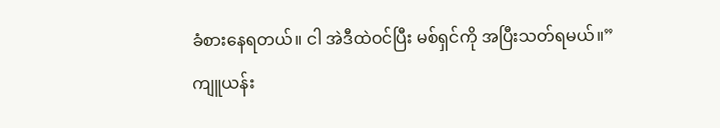ခံစားနေရတယ်။ ငါ အဲဒီထဲဝင်ပြီး မစ်ရှင်ကို အပြီးသတ်ရမယ်။”
ကျူယန်း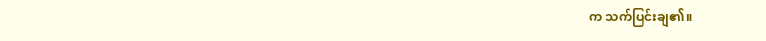က သက်ပြင်းချ၏။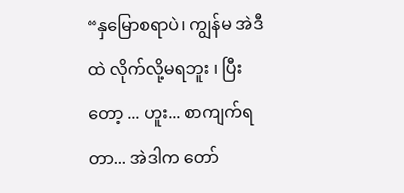“နှမြောစရာပဲ၊ ကျွန်မ အဲဒီထဲ လိုက်လို့မရဘူး ၊ ပြီးတော့ ... ဟူး... စာကျက်ရတာ... အဲဒါက တော်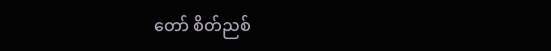တော် စိတ်ညစ်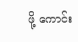ဖို့ ကောင်း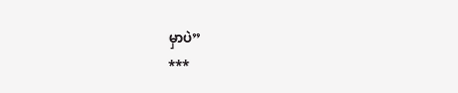မှာပဲ”
***